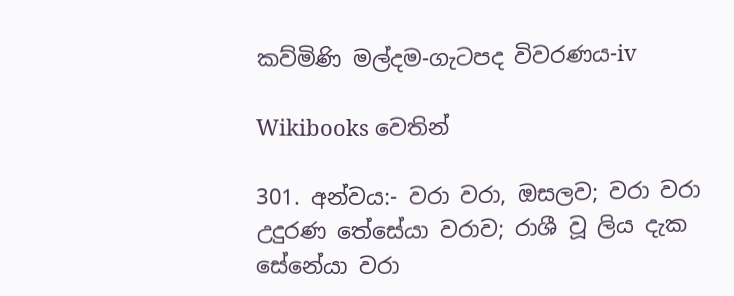කව්මිණි මල්දම-ගැටපද විවරණය-iv

Wikibooks වෙතින්

301. අන්වය:- වරා වරා, ඔසලව; වරා වරා උදුරණ තේසේයා වරාව; රාශී වූ ලිය දැක සේනේයා වරා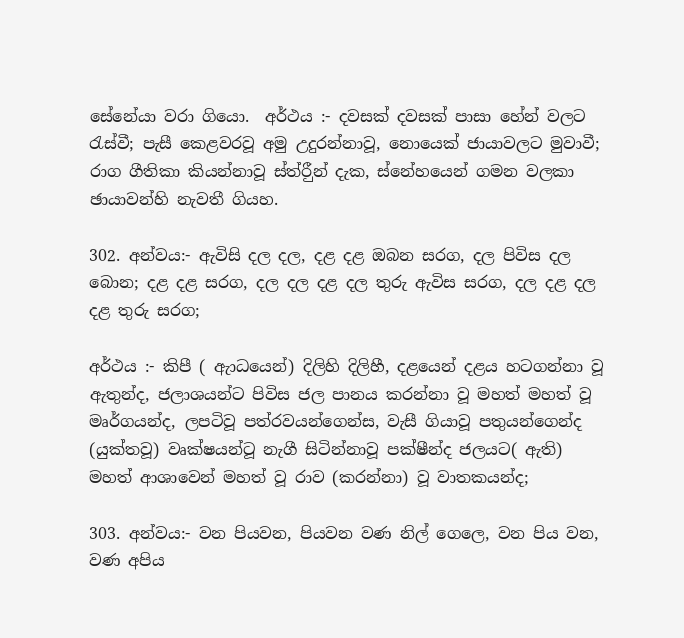සේනේයා වරා ගියො.  අර්ථය :- දවසක් දවසක් පාසා හේන් වලට රැස්වී; පැසී කෙළවරවූ අමු උදුරන්න‍ාවූ‍, නොයෙක් ජායාවලට මුවාවී; රාග ගීතිකා කියන්නාවූ ස්ත්රීුන් දැක, ස්නේහයෙන් ගමන වලකා ඡායාවන්හි නැවතී ගියහ.

302. අන්වය:- ඇවිසි දල දල, දළ දළ ඔබන සරග, දල පිවිස දල බොන; දළ දළ සරග, දල දල දළ දල තුරු ඇවිස සරග, දල දළ දල දළ තුරු සරග;

අර්ථය :- කිපී ( ඇාධයෙන්) දිලිහි දිලිහී, දළයෙන් දළය හටගන්නා වූ ඇතුන්ද, ජලාශයන්ට පිවිස ජල පානය කරන්නා වූ මහත් මහත් වූ මෘර්ගයන්ද, ලපටිවූ පත්රවයන්ගෙන්ස, වැසී ගියාවූ පතුයන්ගෙන්ද (යුක්තවූ) වෘක්ෂයන්ටූ නැගී සිටින්නාවූ පක්ෂීන්ද ජලයට( ඇති) මහත් ආශාවෙන් මහත් වූ රාව (කරන්නා) වූ වාතකයන්ද;

303. අන්වය:- වන පියවන, පියවන වණ නිල් ගෙලෙ, වන පිය වන, වණ අපිය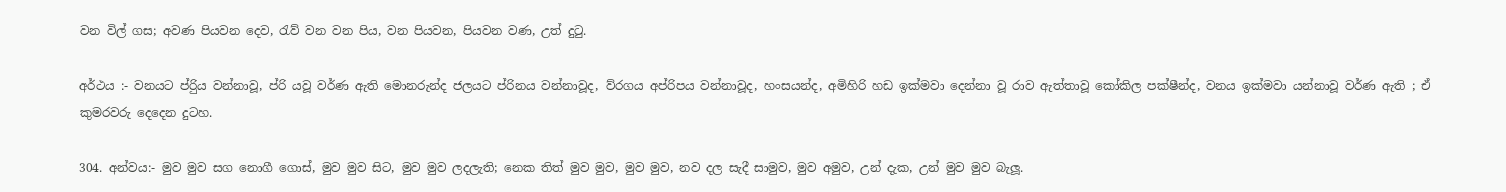වන විල් ගස; අවණ පියවන දෙව, රැව් වන වන පිය, වන පියවන, පියවන වණ, උත් දුටු.

අර්ථය :- වනයට ප්රිුය වන්නාවූ, ප්රි යවූ වර්ණ ඇති මොනරුන්ද ජලයට ප්රිනය වන්න‍ාවූද, ව්රගය අප්රිපය වන්නාවූද, හංසයන්ද, අමිහිරි හඩ ඉක්මවා දෙන්නා වූ රාව ඇත්තාවූ කෝකිල පක්ෂීන්ද, වනය ඉක්මවා යන්නාවූ වර්ණ ඇති ; ඒ කුමරවරු දෙදෙන දුටහ.

304. අන්වය:- මුව මුව සග නොගී ගොස්, මුව මුව සිට, මුව මුව ලදලැති; නෙක තිත් මුව මුව, මුව මුව, නව දල සැදී සාමුව, මුව අමුව, උන් දැක, උන් මුව මුව බැලූ.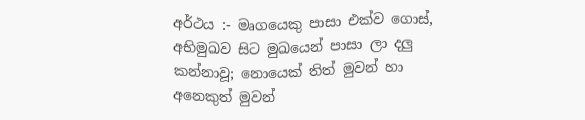අර්ථය :- මෘගයෙකු පාසා එක්ව ගොස්, අභිමුඛව සිට මුඛයෙන් පාසා ලා දලු කන්නාවූ; නොයෙක් තිත් මුවන් හා අනෙකුත් මුවන්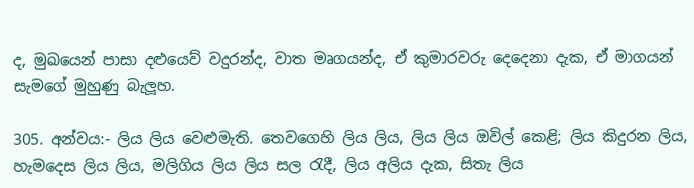ද, මුඛයෙන් පාසා දළුයෙව් වදුරන්ද, වාත මෘගයන්ද, ඒ කුමාරවරු දෙදෙනා දැක, ඒ මාගයන් සැමගේ මුහුණු බැලූහ.

305. අන්වය:- ලිය ලිය වෙළුමැති. තෙවගෙහි ලිය ලිය, ලිය ලිය ඔවිල් කෙළි; ලිය කිදුරන ලිය, හැමදෙස ලිය ලිය, මලිගිය ලිය ලිය සල රැදී, ලිය අලිය දැක, සිතැ ලිය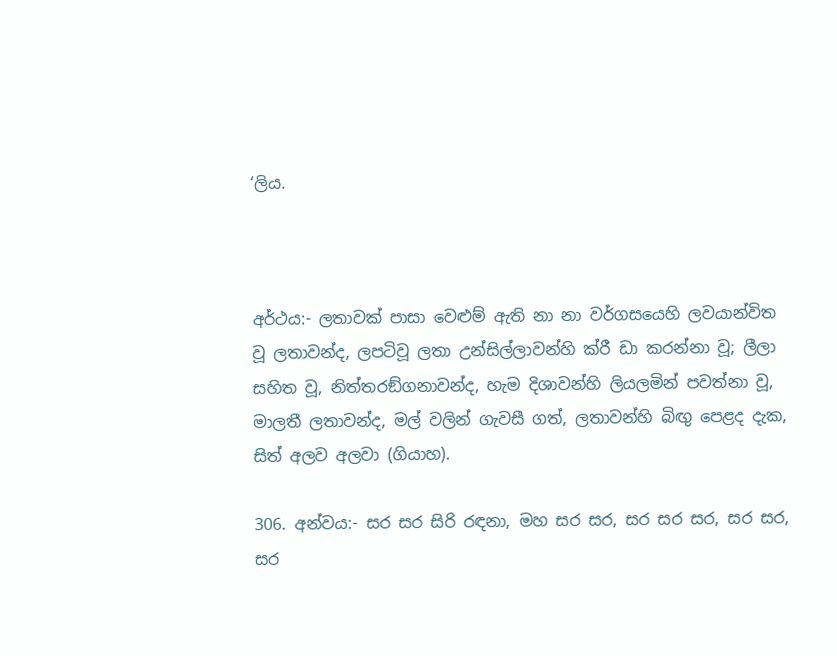‘ලිය.



අර්ථය:- ලතාවක් පාසා වෙළුම් ඇති නා නා වර්ගසයෙහි ලවයාන්විත වූ ලතාවන්ද, ලපටිවූ ලතා උන්සිල්ලාවන්හි ක්රී ඩා කරන්නා වූ; ලීලා සහිත වූ, නිත්තරඞ්ගනාවන්ද, හැම දිශාවන්හි ලියලමින් පවත්නා වූ, මාලතී ලතාවන්ද, මල් වලින් ගැවසී ගත්, ලතාවන්හි බිඟු පෙළද දැක, සිත් අලව අලවා (ගියාහ).

306. අන්වය:- සර සර සිරි රඳනා, මහ සර සර, සර සර සර, සර සර, සර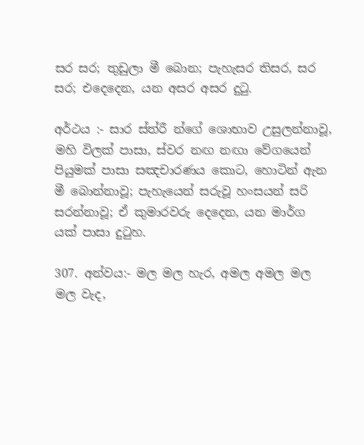සර සර; තුඩුලා මී බොන; පැහැසර තිසර, සර සර; එදෙදෙන, යන අසර අසර දුටු.

අර්ථය :- සාර ස්ත්රී න්ගේ ශොභාව උසුලන්නාවූ, මහි විලක් පාසා, ස්වර නඟ නඟා වේගයෙන් පියුමක් පාසා සඤචාරණය කොට, හොටින් ඇන මී බොන්නාවූ; පැහැයෙන් සරුවූ හංසයන් සරි සරන්නාවූ; ඒ කුමාරවරු දෙදෙන, යන මාර්ග යක් පාසා දුටුහ.

307. අන්වය:- මල මල හැර, අමල අමල මල මල වැද,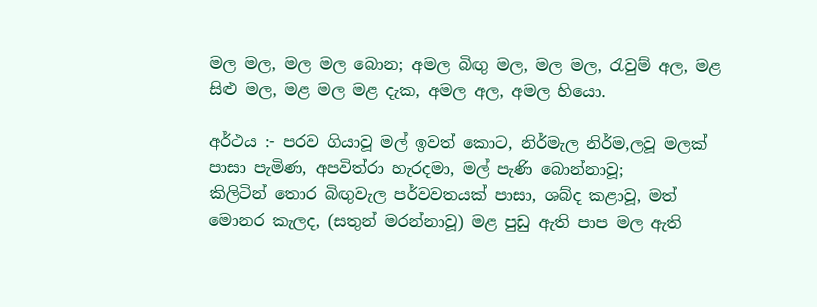මල මල, මල මල බොන; අමල බිඟු මල, මල මල, රැවුම් අල, මළ සිළු මල, මළ මල මළ දැක, අමල අල, අමල හියො.

අර්ථය :- පරව ගියාවූ මල් ඉවත් කොට, නිර්මැල නිර්ම,ලවූ මලක් පාසා පැමිණ, අපවිත්රා හැරදමා, මල් පැණි බොන්නාවූ; කිලිටින් ‍තොර බිඟුවැල පර්වවතයක් පාසා, ශබ්ද කළාවූ, මත් මොනර කැලද, (සතුන් මරන්න‍ාවූ) මළ පුඩු ඇති පාප මල ඇති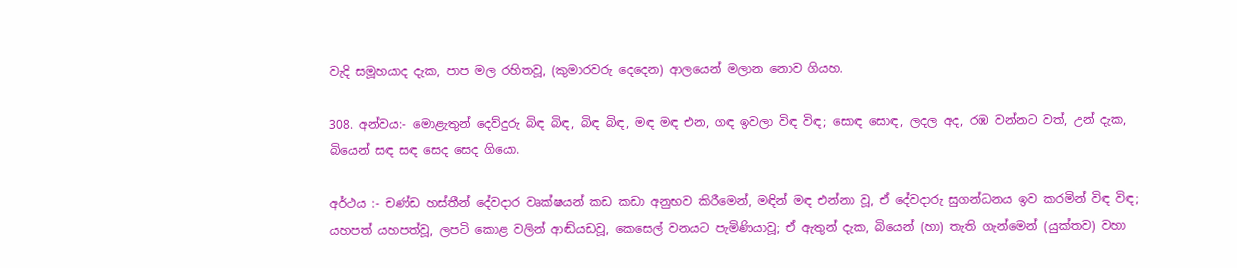වැදි සමූහයාද දැක, පාප මල රහිතවූ, (කුමාරවරු දෙදෙන) ආලයෙන් මලාන නොව ගියහ.

308. අන්වය:- මොළැතුන් දෙව්දුරු බිඳ බිඳ, බිඳ බිඳ, මඳ මඳ එන, ගඳ ඉවලා විඳ විඳ; සොඳ සොඳ, ලදල අද, රඹ වන්නට වත්, උන් දැක, බියෙන් සඳ සඳ සෙද සෙද ගියො.

අර්ථය :- චණ්ඩ හස්තීන් දේවදාර වෘක්ෂයන් කඩ කඩා අනුභව කිරීමෙන්, මඳින් මඳ එන්නා වූ, ඒ දේවදාරු සුගන්ධනය ඉව කරමින් විඳ විඳ; යහපත් යහපත්වූ, ලපටි කොළ වලින් ආඬ්යඩවූ, කෙසෙල් වනයට පැමිණියාවූ; ඒ ඇතුන් දැක, බියෙන් (හා) තැති ගැන්මෙන් (යුක්තව) වහා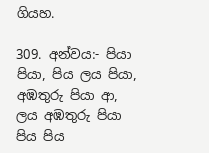ගියහ.

309. අන්වය:- පියා පියා, පිය ලය පියා, අඹතුරු පියා ආ, ලය අඹතුරු පියා පිය පිය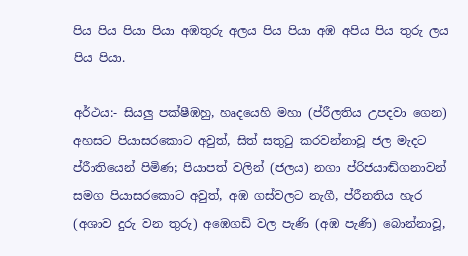පිය පිය පියා පියා අඹතුරු අලය පිය පියා අඹ අපිය පිය තුරු ලය පිය පියා.

අර්ථය:- සියලු පක්ෂීඹහු, හෘදයෙහි මහා (ප්රීලතිය උපදවා ගෙන) අහසට පියාසරකොට අවුත්, සිත් සතුටු කරවන්න‍ාවූ ජල මැද‍ට ප්රීාතියෙන් පිමිණ; පියාපත් වලින් (ජලය) නගා ප්රිජයාඬ්ගනාවන් සමග පියාසරකො‍ට අවුත්, අඹ ගස්වල‍ට නැගී, ප්රීනතිය හැර (අශාව දුරු වන තුරු) අඹ‍ෙගඩි වල පැණි (අඹ පැණි) බොන්නාවූ,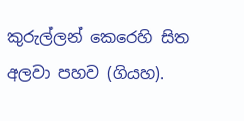කුරුල්ලන් කෙරෙහි සිත අලවා පහව (ගියහ).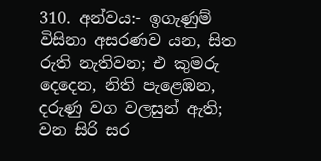310. අන්වය:- ඉගැණුම් විසිනා අසරණව යන, සිත රුති නැතිවන; එ කුමරු දෙදෙන, නිති පැළ‍ෙඹන, දරුණු වග වලසුන් ඇති; වන සිරි සර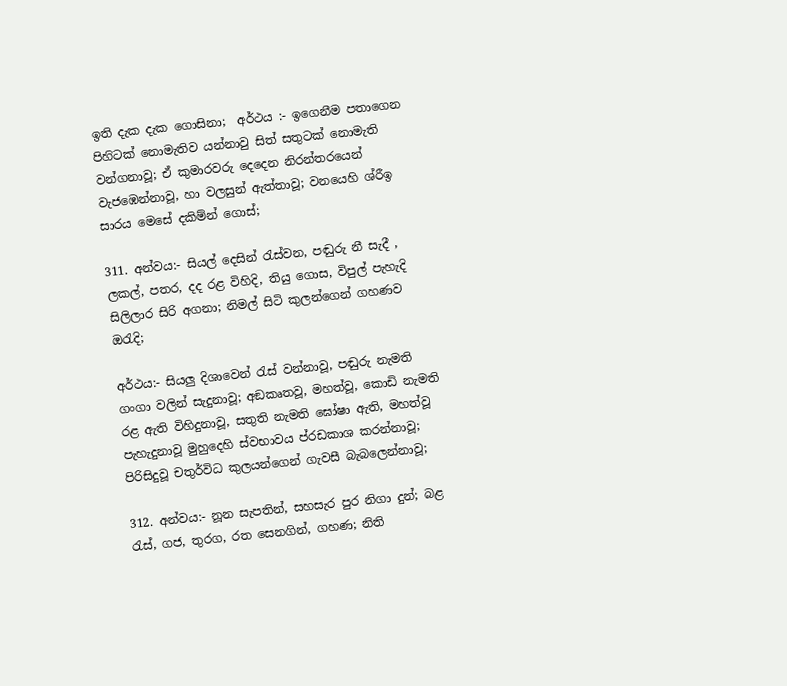ඉති දැක දැක ගොසිනා;  අර්ථය :- ඉගෙනීම පතාගෙන පිහ‍ිටක් නොමැතිව යන්නාවු සිත් සතුටක් නොමැති වන්ගනාවූ; ඒ කුමාරවරු දෙදෙන නිරන්තරයෙන් වැජඹෙන්නාවූ, හා වලසුන් ඇත්තාවූ; වනයෙහි ශ්රීඉ සාරය මෙසේ දකිම්න් ගොස්;

311. අන්වය:- සියල් දෙසින් රැස්වන, පඬුරු නී සැදී , ලකල්, පතර, දද රළ විහිදි, තියු ගොස, විපුල් පැහැදි සිලිලාර සිරි අගනා; නිමල් සිටි කුලන්ගෙන් ගහණව ඔරැදි;

අර්ථය:- සියලු දිශාවෙන් රැස් වන්න‍ාවූ, පඬුරු නැමති ගංගා වලින් සැදුනාවූ; අඞකෘතවූ, මහත්වූ, කොඩි නැමති රළ ඇති විහිදුන‍ාවූ, සතුති නැමති ඝෝෂා ඇති, මහත්වූ පැහැදුනාවූ මුහුදෙහි ස්වභාවය ප්රඩකාශ කරන්නාවූ; පිරිසිදුවූ චතුර්විධ කුලයන්ගෙන් ගැවසී බැබලෙන්නාවූ;

312. අන්වය:- නූන සැපතින්, සහසැර පුර නිගා දුන්; බළ රැස්, ගජ, තුරග, රත සෙනගින්, ගහණ; නිති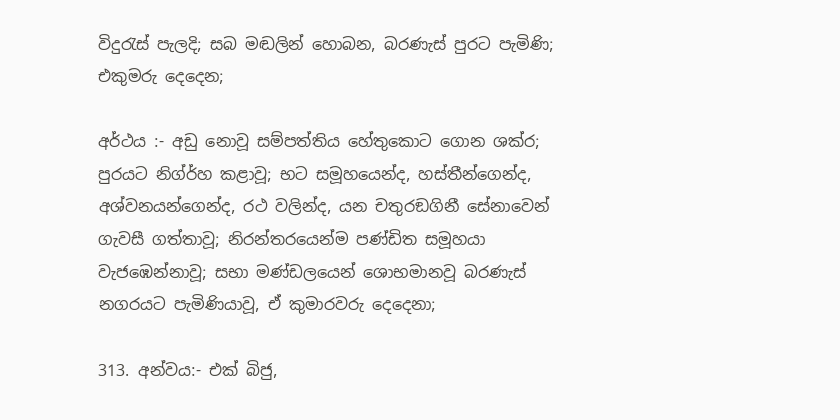විදුරැස් පැලදි; සබ මඬලින් හොබන, බරණැස් පුරට පැමිණි; එකුමරු දෙදෙන;

අර්ථය :- අඩු නොවූ සම්පත්තිය හේතුකොට ගොන ශක්ර; පුරයට නිග්ර්හ කළාවූ; භට සමූහයෙන්ද, හස්තීන්ගෙන්ද, අශ්වනයන්ගෙන්ද, රථ වලින්ද, යන චතුරඞගිනී සේනාවෙන් ගැවසී ගත්තාවූ; නිරන්තරයෙන්ම පණ්ඩිත සමූහයා වැජඹෙන්නාවූ; සභා මණ්ඩලයෙන් ශොභමානවූ බරණැස් නගරයට පැමිණියාවූ, ඒ කුමාරවරු දෙදෙනා;

313. අන්වය:- එක් බිජු,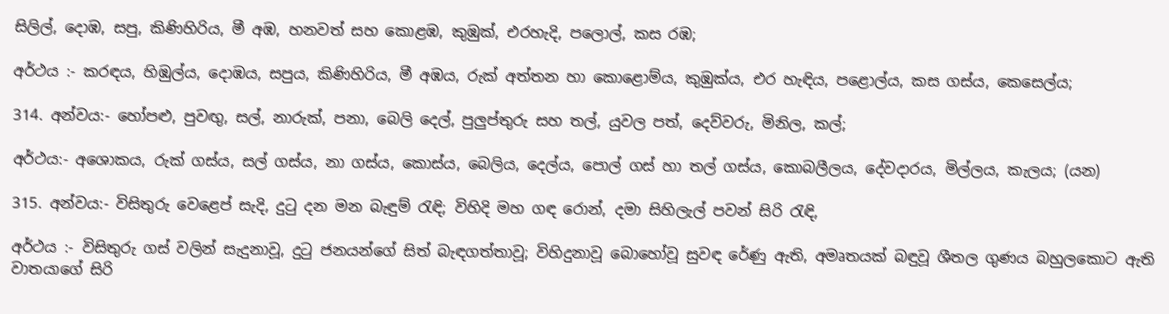සිලිල්, දොඹ, සපු, කිණිහිරිය, මී අඹ, හනවත් සහ කොළඹ, කුඹුක්, එරහැදි, පලොල්, කස රඹ;

අර්ථය :- කරඳය, හිඹුල්ය, දොඹය, සපුය, කිණිහිරිය, මී අඹය, රුක් අත්තන හා කො‍ළොම්ය, කුඹුක්ය, එර හැඳිය, පළොල්ය, කස ගස්ය, කෙසෙල්ය;

314. අන්වය:- හෝපළු, පුවඟු, සල්, නාරුක්, පනා, බෙලි දෙල්, පුලුප්තුරු සහ තල්, යුවල පත්, දෙව්වරු, මිනිල, කල්;

අර්ථය:- අශොකය, රුක් ගස්ය, සල් ගස්ය, නා ගස්ය, කොස්ය, බෙලිය, දෙල්ය, පොල් ගස් හා තල් ගස්ය, කොබලීලය, දේවදාරය, මිල්ලය, කැලය; (යන)

315. අන්වය:- විසිතුරු වෙළෙප් සැදි, දුටු දන මන බැඳුම් රැඳි; විහිදි මහ ගඳ රොන්, දමා සිහිලැල් පවන් සිරි රැඳි,

අර්ථය :- විසිතුරු ගස් වලින් සැදුනාවූ, දුටු ජනයන්ගේ සිත් බැඳගත්තාවූ; විහිදුනාවූ බොහෝවූ සුවඳ රේණු ඇති, අමෘතයක් බඳුවූ ශීතල ගුණය බහුලකොට ඇති වාතයාගේ සිරි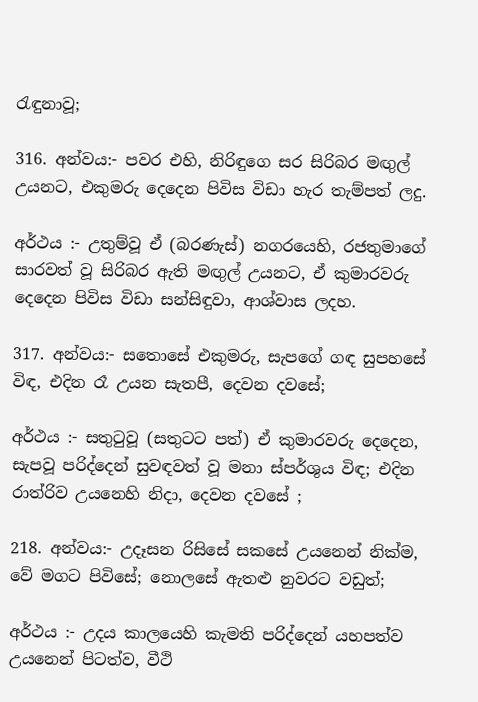රැඳුනාවූ;

316. අන්වය:- පවර එහි, නිරිඳුගෙ සර සිරිබර මඟුල් උයනට, එකුමරු දෙදෙන පිවිස විඩා හැර තැම්පත් ලදු.

අර්ථය :- උතුම්වූ ඒ (බරණැස්) නගරයෙහි, රජතුමාගේ සාරවත් වූ සිරිබර ඇති මඟුල් උයනට, ඒ කුමාරවරු දෙදෙන පිවිස විඩා සන්සිඳුවා, ආශ්වාස ලදහ.

317. අන්වය:- සතොසේ එකුමරු, සැපගේ ගඳ සුපහසේ විඳ, එදින රෑ උයන සැතපී, දෙවන දවසේ;

අර්ථය :- සතුටුවූ (සතුටට පත්) ඒ කුමාරවරු දෙදෙන, සැපවූ පරිද්දෙන් සුවඳවත් වූ මනා ස්පර්ශුය විඳ; එදින රාත්රිව උයනෙහි නිදා, දෙවන දවසේ ;

218. අන්වය:- උදෑසන රිසිසේ සකසේ උයනෙන් නික්ම, වේ මගට පිවිසේ; නොලසේ ඇතළු නුවරට වඩුත්;

අර්ථය :- උදය කාලයෙහි කැමති පරිද්දෙන් යහපත්ව උයනෙන් පිටත්ව, වීථි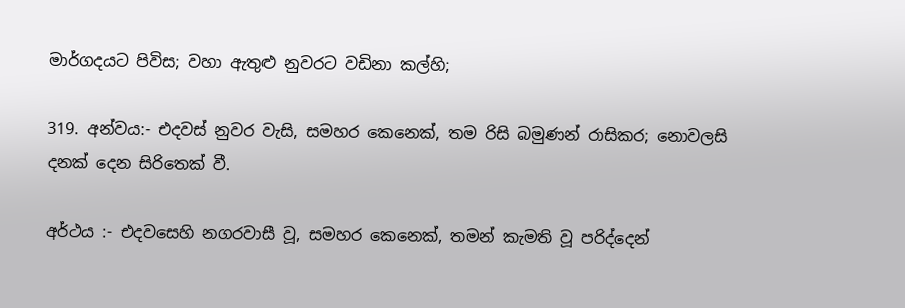මාර්ගදයට පිවිස; වහා ඇතුළු නුවරට වඩිනා කල්හි;

319. අන්වය:- එදවස් නුවර වැසි, සමහර කෙනෙක්, තම රිසි බමුණන් රාසිකර; නොවලසි දනක් දෙන සිරිතෙක් වී.

අර්ථය :- එදවසෙහි නගරවාසී වූ, සමහර කෙනෙක්, තමන් කැමති වූ පරිද්දෙන්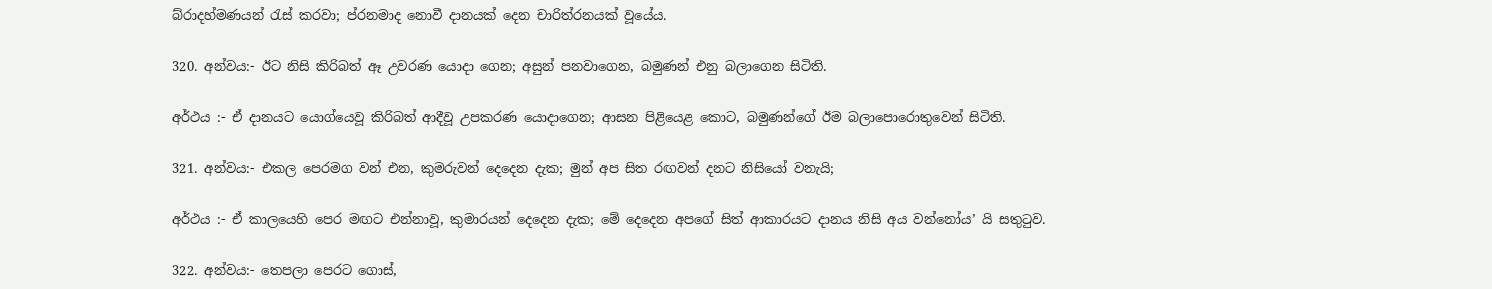බ්රාදහ්මණයන් රැස් කරවා; ප්රනමාද නොවී දානයක් දෙන චාරිත්රනයක් වූයේය.

320. අන්වය:- ඊට නිසි කිරිබත් ඈ උවරණ යොදා ගෙන; අසුන් පනවාගෙන, බමුණන් එනු බලාගෙන සිටිති.

අර්ථය :- ඒ දානයට යොග්යෙවූ කිරිබත් ආදීවූ උපකරණ යොදාගෙන; ආසන පිළියෙළ කොට, බමුණන්ගේ ඊම බලාපොරොතුවෙන් සිටිති.

321. අන්වය:- එකල පෙරමග වන් එන, කුමරුවන් දෙදෙන දැක; මුන් අප සිත රඟවන් දනට නිසියෝ වනැයි;

අර්ථය :- ඒ කාලයෙහි පෙර මඟට එන්නාවූ, කුමාරයන් දෙදෙන දැක; මේ දෙදෙන අපගේ සිත් ආකාරයට දානය නිසි අය වන්නෝය’ යි සතුටුව.

322. අන්වය:- තෙපලා පෙරට ගොස්,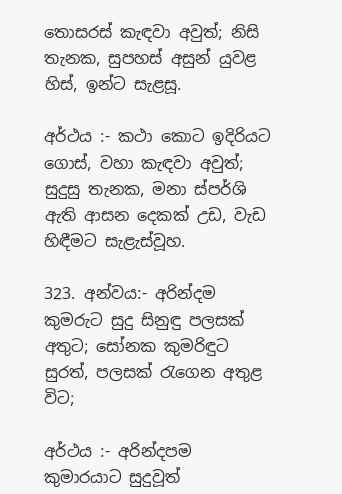තොසරස් කැඳවා අවුත්; නිසි තැනක, සුපහස් අසුන් යුවළ හිස්, ඉන්ට සැළසූ.

අර්ථය :- කථා කොට ඉදිරියට ගොස්, වහා කැඳවා අවුත්; සුදුසු තැනක, මනා ස්පර්ශි ඇති ආසන දෙකක් උඩ, වැඩ හිඳීමට සැළැස්වූහ.

323. අන්වය:- අරින්දම කුමරුට සුදු සිනුඳු පලසක් අතුට; සෝනක කුමරිඳුට සුරත්, පලසක් රැගෙන අතුළ විට;

අර්ථය :- අරින්දපම කුමාරයා‍ට සුදුවූත්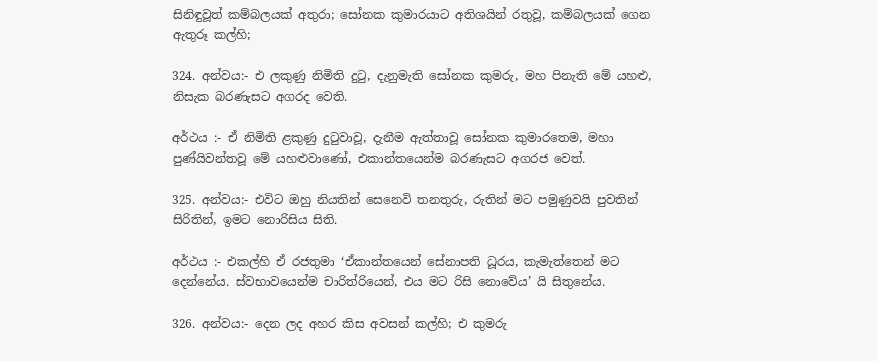සිනිඳුවූත් කම්බලයක් අතුරා; සෝනක කුමාරයාට අතිශයින් රතුවූ, කම්බලයක් ගෙන ඇතුරූ කල්හි;

324. අන්වය:- එ ලකුණු නිමිති දුටු, දැනුමැති සෝනක කුමරු, මහ පිනැති මේ යහළු, නිසැක බරණැසට අගරද වෙති.

අර්ථය :- ඒ නිමිති ළකුණු දුටුවාවූ, දැනීම ඇත්තාවූ සෝනක කුමාරතෙම, මහා පුණ්යිවන්තවූ මේ යහළුවාණෝ, එකාන්තයෙන්ම බරණැසට අගරජ වෙත්.

325. අන්වය:- එවිට ඔහු නියතින් සෙනෙවි තනතුරු, රුතින් මට පමුණුවයි පුවතින් සිරිතින්, ඉමට නොරිසිය සිති.

අර්ථය :- එකල්හි ඒ රජතුමා ‘ඒකාන්තයෙන් සේනාපති ධූරය, කැමැත්තෙන් මට දෙන්නේය. ස්වභාවයෙන්ම චාරිත්රියෙන්, එය මට රිසි නොවේය’ යි සිතුනේය.

326. අන්වය:- දෙන ලද අහර කිස අවසන් කල්හි; එ කුමරු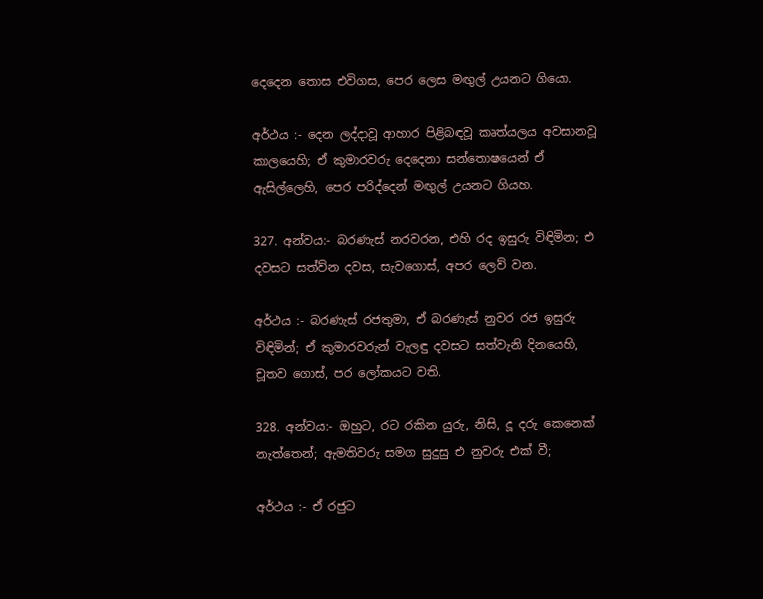දෙදෙන තොස එවිගස, පෙර ලෙස මඟුල් උයනට ගියො.

අර්ථය :- දෙන ලද්දාවූ ආහාර පිළිබඳවූ කෘත්යලය අවසානවූ කාලයෙහි; ඒ කුමාරවරු දෙදෙනා සන්තොෂයෙන් ඒ ඇසිල්ලෙහි, පෙර පරිද්දෙන් මඟුල් උයනට ගියහ.

327. අන්වය:- බරණැස් නරවරන, එහි රද ඉසුරු විඳිමින; එ දවසට සත්ව්න දවස, සැවගොස්, අපර ලෙව් වන.

අර්ථය :- බරණැස් රජතුමා, ඒ බරණැස් නුවර රජ ඉසුරු විඳිමින්; ඒ කුමාරවරුන් වැලඳු දවසට සත්වැනි දිනයෙහි, චූතව ගොස්, පර‍ ලෝකයට වති.

328. අන්වය:- ඔහුට, රට රකින යුරු, නිසි, දූ දරු කෙනෙක් නැත්තෙන්; ඇමතිවරු සමග සුදුසු එ නුවරු එක් වී;

අර්ථය :- ඒ රජුට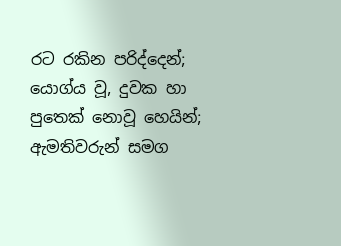රට රකින පරිද්දෙන්; යොග්ය වූ, දුවක හා පුතෙක් නොවූ හෙයින්; ඇමතිවරුන් සමග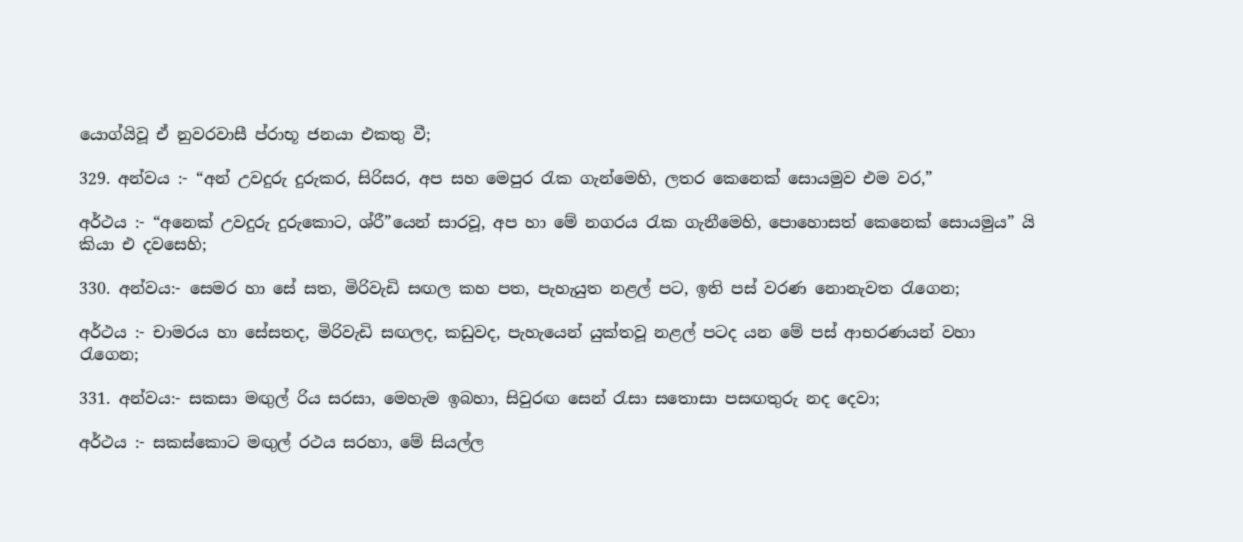යොග්යිවූ ඒ නුවරවාසී ප්රාභූ ජනයා එකතු වී;

329. අන්වය :- “අන් උවදුරු දුරුකර, සිරිසර, අප සහ මෙපුර රැක ගැන්මෙහි, ලතර කෙනෙක් සොයමුව ‍එම වර,”

අර්ථය :- “අනෙක් උවදුරු දුරුකොට, ශ්රී”යෙන් සාරවූ, අප හා මේ නගරය රැක ගැනීමෙහි, පොහොසත් කෙනෙක් සොයමුය” යි කියා එ දවසෙහි;

330. අන්වය:- සෙමර හා සේ සත, මිරිවැඩි සඟල කහ පත, පැහැයුත නළල් ප‍ට, ඉති පස් වරණ නොනැවත රැගෙන;

අර්ථය :- චාමරය හා සේසතද, මිරිවැඩි සඟලද, කඩුවද, පැහැයෙන් යුක්තවූ නළල් පටද යන මේ පස් ආභරණයන් වහා රැගෙන;

331. අන්වය:- සකසා මඟුල් රිය සරසා, මෙහැම ඉබහා, සිවුරඟ සෙන් රැසා සතොසා පසඟතුරු නද දෙවා;

අර්ථය :- සකස්කොට මඟුල් රථය සරහා, මේ සියල්ල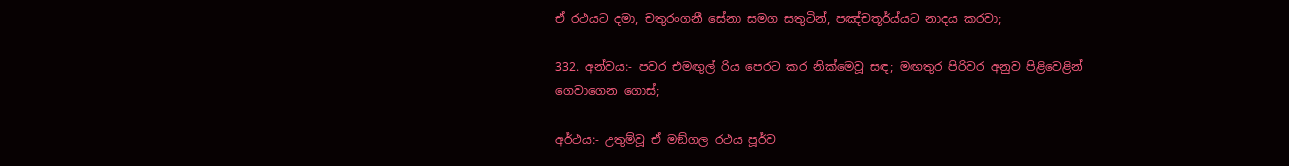ඒ රථයට දමා, චතුරංගනී සේනා සමග සතුටින්, පඤ්චතූර්ය්යට නාදය කරවා;

332. අන්වය:- පවර එමඟුල් රිය පෙරට කර නික්මෙවූ සඳ; මඟතුර පිරිවර අනුව පිළිවෙළින් ගෙවාගෙන ගොස්;

අර්ථය:- උතුම්වූ ඒ මඞ්ගල රථය පූර්ව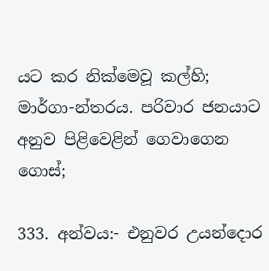යට කර නික්මෙවූ කල්හි; මාර්ගා-න්තරය. පරිවාර ජනයාට අනුව පිළිවෙළින් ගෙවාගෙන ගොස්;

333. අන්වය:- එනුවර උයන්දොර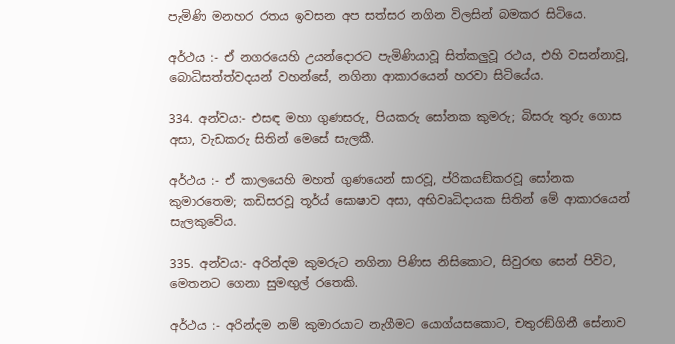පැමිණි මනහර රතය ඉවසන අප සත්සර නගින විලසින් බමකර සිටියෙ.

අර්ථය :- ඒ නගරයෙහි උයන්දොරට පැමිණියාවූ සිත්කලුවූ රථය, එහි වසන්නාවූ, බොධිසත්ත්වදයන් වහන්සේ, නගිනා ආකාරයෙන් හරවා සිටියේය.

334. අන්වය:- එසඳ මහා ගුණසරු, පියකරු සෝනක කුමරු; බිසරු තුරු ගොස අසා, වැඩකරු සිතින් මෙසේ සැලකී.

අර්ථය :- ඒ කාලයෙහි මහත් ගුණයෙන් සාරවූ, ප්රිකයඞ්කරවූ සෝනක කුමාරතෙම; කඩිසරවූ තූර්ය් ඝොෂාව අසා, අභිවෘධිදායක සිතින් මේ ආකාරයෙන් සැලකුවේය.

335. අන්වය:- අරින්දම කුමරුට නගිනා පිණිස නිසිකොට, සිවුරඟ සෙන් පිවිට, මෙතනට ගෙනා සුමඟුල් රතෙකි.

අර්ථය :- අරින්දම නම් කුමාරයාට නැගීමට යොග්යසකොට, චතුරඞ්ගිනී සේනාව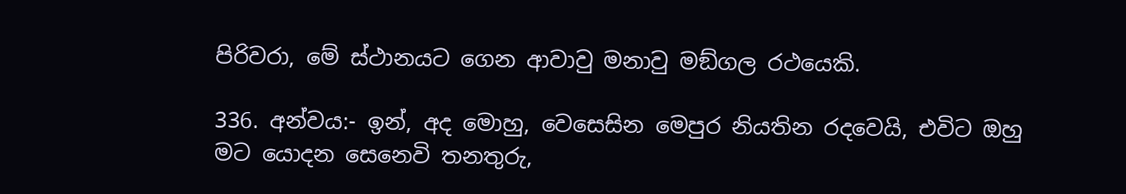පිරිවරා, මේ ස්ථානයට ගෙන ආවාවු මනාවු මඞ්ගල රථයෙකි.

336. අන්වය:- ඉන්, අද මොහු, වෙසෙසින මෙපුර නියතින රදවෙයි, එවිට ඔහු මට යොදන සෙනෙවි තනතුරු,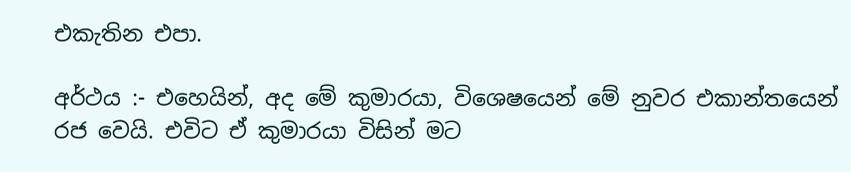එකැතින එපා.

අර්ථය :- එහෙයින්, අද මේ කුමාරයා, විශෙෂයෙන් මේ නුවර එකාන්තයෙන් රජ වෙයි. එවිට ඒ කුමාරයා විසින් මට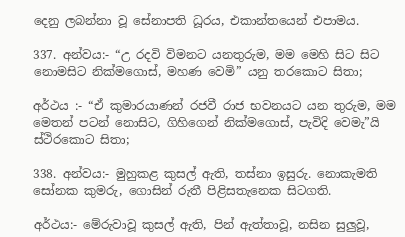දෙනු ලබන්නා වූ සේනාපති ධූරය, එකාන්තයෙන් එපාමය.

337. අන්වය:- “උ රදවි විමන‍ට යනතුරුම, මම මෙහි සිට සිට නොමසිට නික්මගොස්, මහණ වෙමි” යනු තරකොට සිතා;

අර්ථය :- “ඒ කුමාරයාණන් රජවී රාජ භවනයට යන තුරුම, මම මෙතන් පටන් නොසිට, ගිහිගෙන් නික්මගොස්, පැවිදි වෙමැ”යි ස්ථිරකොට සිතා;

338. අන්වය:- මුහුකළ කුසල් ඇති, තස්නා ඉසුරු. නොකැමති සෝනක කුමරු, ගොසින් රුතී පිළිසතැනෙක සිටගති.

අර්ථය:- මේරුවාවූ කුසල් ඇති, පින් ඇත්තාවූ, නසින සුලුවූ,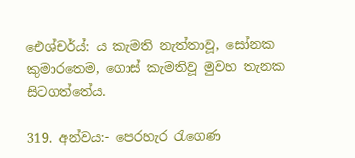ඓශ්චර්ය්: ය කැමති නැත්තාවූ, සෝනක කුමාරතෙම, ගොස් කැමතිවූ මුවහ තැනක සිටගත්තේය.

319. අන්වය:- පෙරහැර රැගෙණ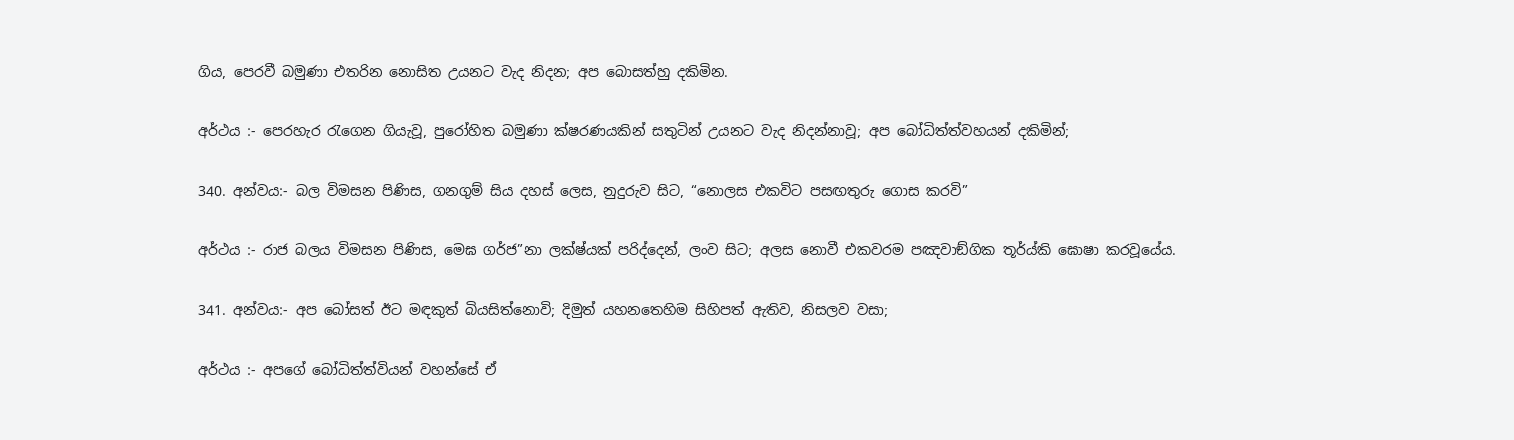ගිය, පෙරවී බමුණා එතරින නොසිත උයනට වැද නිදන; අප බොසත්හු දකිමින.

අර්ථය :- පෙරහැර රැගෙන ගියැවූ, පුරෝහිත බමුණා ක්ෂරණයකින් සතුටින් උයනට වැද නිදන්නාවූ; අප බෝධිත්ත්වහයන් දකිමින්;

340. අන්වය:- බල විමසන පිණිස, ගනගුම් සිය දහස් ලෙස, නුදුරුව සිට, “නොලස එකවිට පසඟතුරු ගොස කරවි”

අර්ථය :- රාජ බලය විමසන පිණිස, මෙඝ ගර්ජ”නා ලක්ෂ්යක් පරිද්දෙන්, ලංව සිට; අලස නොවී එකවරම පඤවාඞ්ගික තූර්ය්‍කි ඝොෂා කරවූයේය.

341. අන්වය:- අප බෝසත් ඊට මඳකුත් බියසිත්නොවි; දිමුත් යහනතෙහිම සිහිපත් ඇතිව, නිසලව වසා;

අර්ථය :- අපගේ බෝධිත්ත්වියන් වහන්සේ ඒ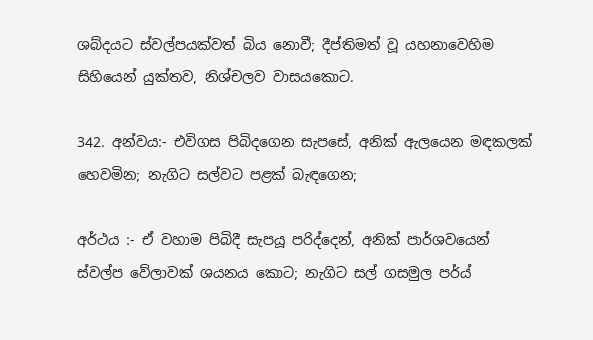ශබ්දයට ස්වල්පයක්වත් බිය නොවී; දීප්තිමත් වූ යහනා‍වෙහිම සිහියෙන් යුක්තව, නිශ්චලව වාසයකොට.

342. අන්වය:- එවිගස පිබිදගෙන සැපසේ, අනික් ඇලයෙන මඳකලක් හෙවමින; නැගිට සල්වට පළක් බැඳගෙන;

අර්ථය :- ඒ වහාම පිබිදී සැපයූ පරිද්දෙන්, අනික් පාර්ශවයෙන් ස්වල්ප වේලාවක් ශයනය කොට; නැගිට සල් ගසමුල පර්ය්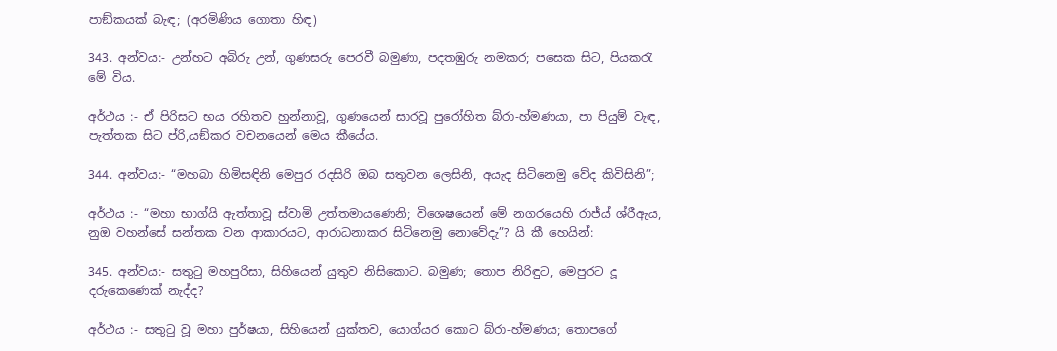පාඞ්කයක් බැඳ; (අරමිණිය ගොතා හිඳ)

343. අන්වය:- උන්හට අබිරු උන්, ගුණසරු ‍පෙරවී බමුණා, පදතඹුරු නමකර; පසෙක සිට, පියකරැ මේ විය.

අර්ථය :- ඒ පිරිස‍ට භය රහිතව හුන්නාවූ, ගුණයෙන් සාරවූ පුරෝහිත බ්රා-හ්මණයා, පා පියුම් වැඳ, පැත්තක සිට ප්රි,යඞ්කර වචනයෙන් මෙය කී‍යේය.

344. අන්වය:- “මහබා හිමිසඳිනි මෙපුර රදසිරි ඔබ සතුවන ලෙසිනි, අයැද සි‍ටිනෙමු වේද කිවිසිනි”;

අර්ථය :- “මහා භාග්යි ඇත්තාවූ ස්වාමි උත්තමායණෙනි; විශෙෂයෙන් මේ නගරයෙහි රාජ්ය් ශ්රීඇය, නුඔ වහන්සේ සන්තක වන ආකාරයට, ආරාධනාකර සිටි‍නෙමු නොවේදැ”? යි කී හෙයින්:

345. අන්වය:- සතුටු මහපුරිසා, සිහියෙන් යුතුව නිසිකොට. බමුණ; තොප නිරිඳුට, මෙපුරට දූ දරුකෙණෙක් නැද්ද?

අර්ථය :- සතුටු වූ මහා පුර්ෂයා, සිහියෙන් යුක්තව, යොග්යර කොට බ්රා-හ්මණය; තොපගේ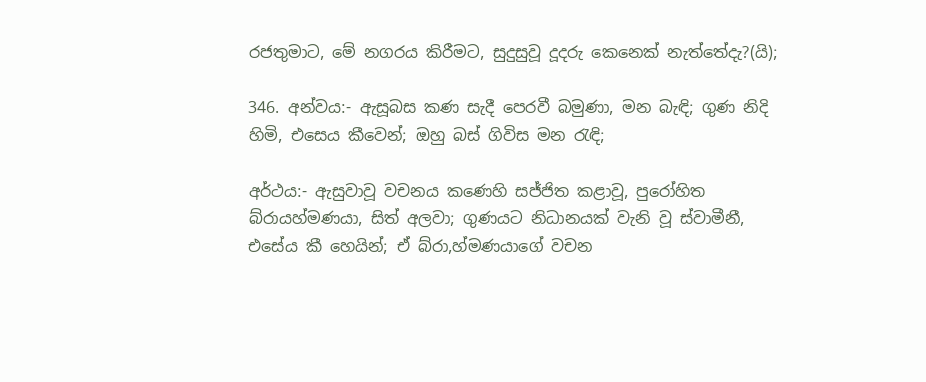රජතුමාට, මේ නගරය කිරීමට, සුදුසුවූ දූදරු කෙනෙක් නැත්තේදැ?(යි);

346. අන්වය:- ඇසූබස කණ සැදී පෙරවී බමුණා, මන බැඳි; ගුණ නිදි හිමි, එසෙය කීවෙන්; ඔහු බස් ගිවිස මන රැඳි;

අර්ථය:- ඇසුවාවූ වචනය කණෙහි සජ්ජිත කළාවූ, පුරෝහිත බ්රායහ්මණයා, සිත් අලවා; ගුණයට නිධානයක් වැනි වූ ස්වාමීනී, එසේය කී හෙයින්; ඒ බ්රා,හ්මණයාගේ වචන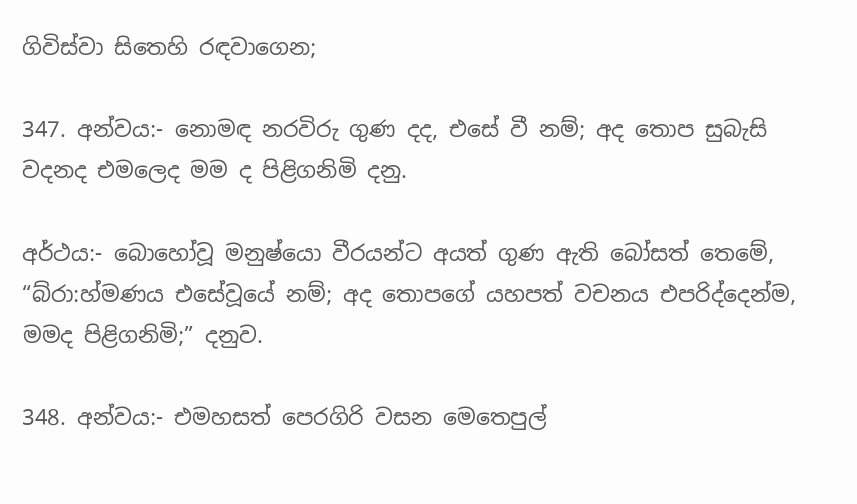ගිවිස්වා සිතෙහි රඳවාගෙන;

347. අන්වය:- නොමඳ නරවිරු ගුණ දද, එසේ වී නම්; අද තොප සුබැසි වදනද එමලෙද මම ද පිළිගනිමි දනු.

අර්ථය:- බොහෝවූ මනුෂ්යො වීරයන්ට අයත් ගුණ ඇති බෝසත් තෙමේ, “බ්රා:හ්මණය එසේවූයේ නම්; අද තොපගේ යහපත් වචනය එපරිද්දෙන්ම, මමද පිළිගනිමි;” දනුව.

348. අන්වය:- එමහසත් පෙරගිරි වසන මෙතෙපුල්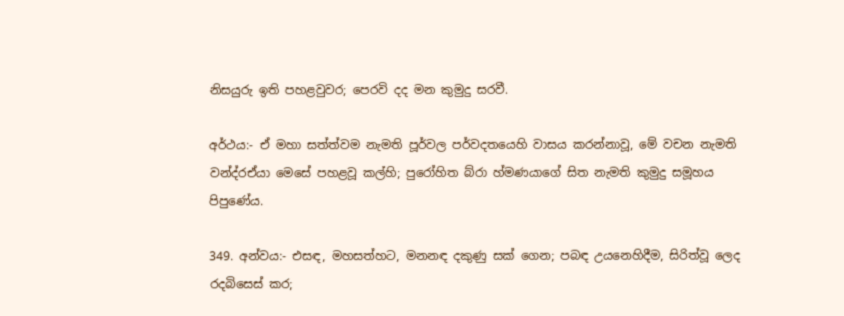නිසයුරු ඉති පහළවුවර; පෙරවි දද මන කුමුදු සරවී.

අර්ථය:- ඒ මහා සත්ත්වම නැමති පූර්වල පර්වදතයෙහි වාසය කරන්නාවූ, මේ වචන නැමති වන්ද්රඒයා මෙසේ පහළවූ කල්හි; පුරෝහිත බ්රා හ්මණයාගේ සිත නැමති කුමුදු සමූහය පිපුණේය.

349. අන්වය:- එසඳ, මහසත්හට, මනනඳ දකුණු සක් ගෙන; පබඳ උයනෙහිදීම, සිරිත්වූ ලෙද රදබිසෙස් කර;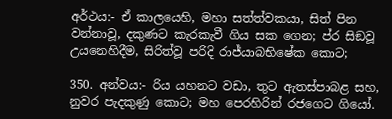අර්ථය:- ඒ කාලයෙහි, මහා සත්ත්වකයා, සිත් පින වන්නාවූ, දකුණට කැරකැවී ගිය සක ගෙන‍; ප්ර සිඞවූ උයනෙහිදීම, සිරිත්වූ පරිදි රාජ්යාබභිෂේක කොට;

350. අන්වය:- රිය යහනට වඩා, තුට ඇතස්පාබළ සහ, නුවර පැදකුණු කොට; මහ පෙරහිරින් රජගෙට ගියෝ.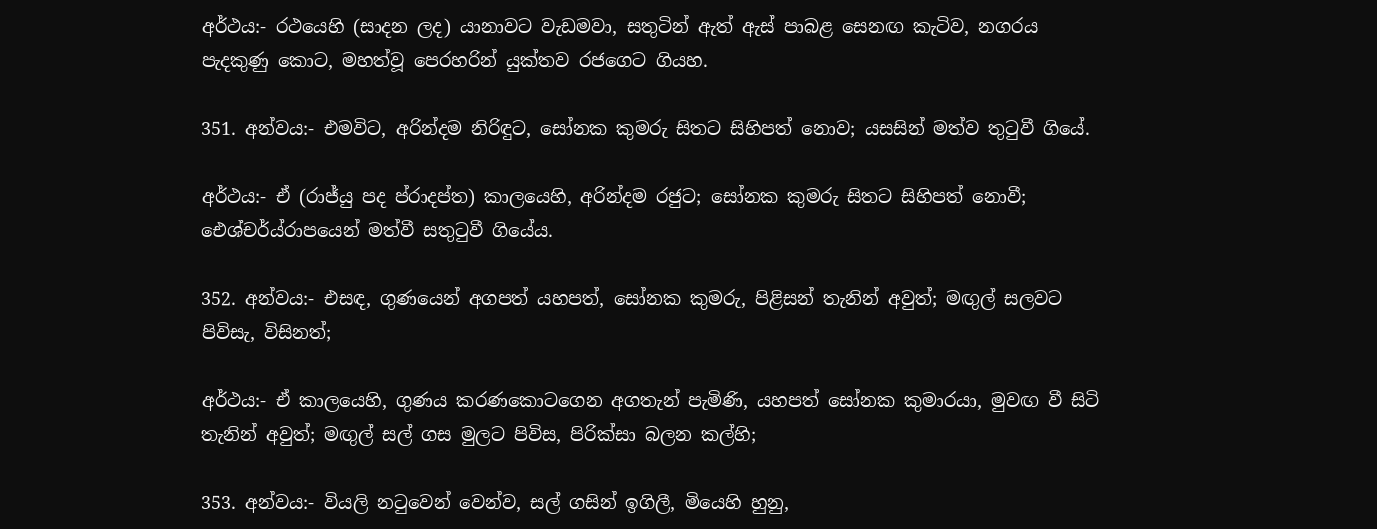අර්ථය:- රථයෙහි (සාදන ලද) යානාවට වැඩමවා, සතුටින් ඇත් ඇස් පාබළ සෙනඟ කැටිව, නගරය පැදකුණු කොට, මහත්වූ පෙරහරින් යුක්තව රජගෙට ගියහ.

351. අන්වය:- එමවිට, අරින්දම නිරිඳුට, සෝනක කුමරු සිතට සිහිපත් නොව; යසසින් මත්ව තුටුවී ගියේ.

අර්ථය:- ඒ (රාජ්යු පද ප්රාදප්ත) කාලයෙහි, අරින්දම රජුට; සෝනක කුමරු සිතට සිහිපත් නොවී; ඓශ්චර්ය්රාපයෙන් මත්වී සතුටුවී ගියේය.

352. අන්වය:- එසඳ, ගුණයෙන් අගපත් යහපත්, සෝනක කුමරු, පිළිසන් තැනින් අවුත්; මඟුල් සලවට පිවිසැ, විසිනත්;

අර්ථය:- ඒ කාලයෙහි, ගුණය කරණකොටගෙන අගතැන් පැමිණි, යහපත් සෝනක කුමාරයා, මුවඟ වී සිටි තැනින් අවුත්; මඟුල් සල් ගස මුල‍ට පිවිස, පිරික්සා බලන කල්හි;

353. අන්වය:- වියලි නටුවෙන් වෙන්ව, සල් ගසින් ඉගිලී, මියෙහි හුනු,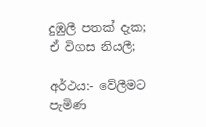දුඹුලී පතක් දැක; ඒ විගස නියලී;

අර්ථය:- වේලීමට පැමිණ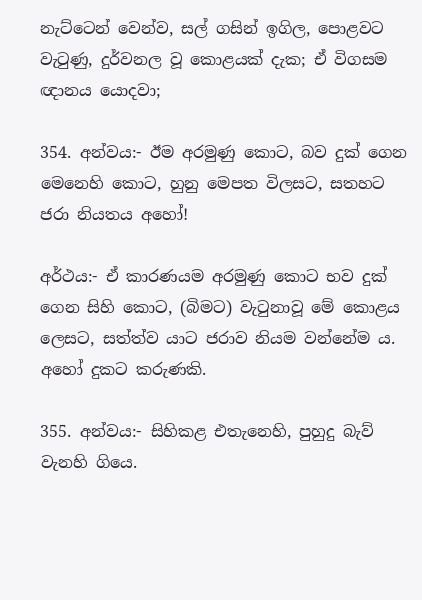නැට්ටෙන් වෙන්ව, සල් ගසින් ඉගිල, පොළවට වැටුණු, දුර්වනල වූ කොළයක් දැක; ඒ විගසම ඥානය යොදවා;

354. අන්වය:- ඊම අරමුණු කොට, බව දුක් ගෙන මෙනෙහි කොට, හුනු මෙපත විලසට, සතහට ජරා නියතය අහෝ!

අර්ථය:- ඒ කාරණයම අරමුණු කොට භව දුක් ගෙන සිහි කොට, (බිමට) වැටුනාවූ මේ කොළය ලෙසට, සත්ත්ව යාට ජරාව නියම වන්නේම ය. අහෝ දුකට කරුණකි.

355. අන්වය:- සිහිකළ එතැනෙහි, පුහුදු බැව් වැනහි ගියෙ.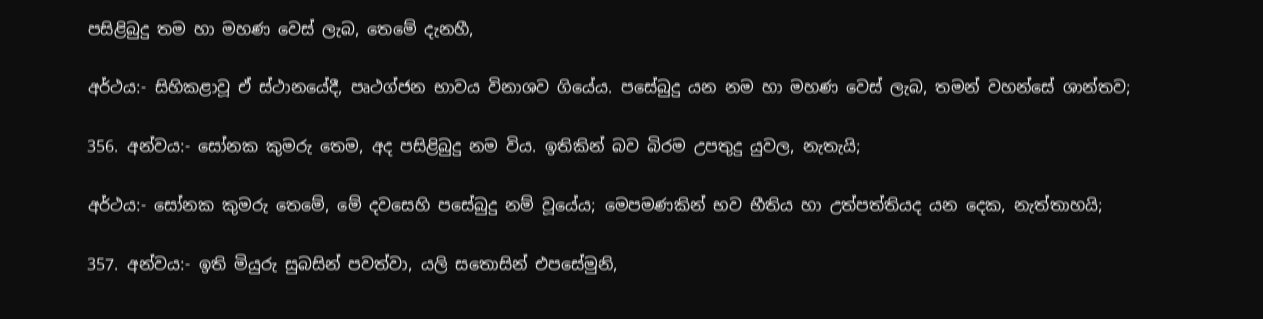පසිළිබුදු තම හා මහණ වෙස් ලැබ, තෙමේ දැනහී,

අර්ථය:- සිහිකළාවූ ඒ ස්ථානයේදී, පෘථග්ජන භාවය විනාශව ගියේය. පසේබුදු යන නම හා මහණ වෙස් ලැබ, තමන් වහන්සේ ශාන්තව;

356. අන්වය:- සෝනක කුමරු තෙම, අද පසිළිබුදු නම විය. ඉතිකින් බව බිරම උපතුදු යුවල, නැතැයි;

අර්ථය:- සෝනක කුමරු තෙමේ, මේ දවසෙහි පසේබුදු නම් වූයේය; මෙපමණකින් භව භීතිය හා උත්පත්තියද යන දෙක, නැත්තාහයි;

357. අන්වය:- ඉති මියුරු සුබසින් පවත්වා, යලි සතොසින් එපසේමුනි,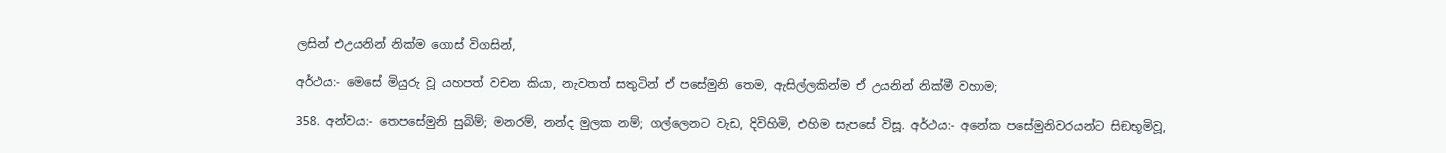ලසින් එඋයනින් නික්ම ගොස් විගසින්,

අර්ථය:- මෙසේ මියුරු වූ යහපත් වචන කියා, නැවතත් සතුටින් ඒ පසේමුනි තෙම, ඇසිල්ලකින්ම ඒ උයනින් නික්මී වහාම;

358. අන්වය:- තෙපසේමුනි සුබිම්; මනරම්, නන්ද මුලක නම්; ගල්ලෙනට වැඩ, දිවිහිමි, එහිම සැපසේ විසූ. අර්ථය:- අනේක පසේමුනිවරයන්ට සිඞභූමිවූ,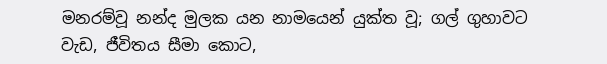මනරම්වූ නන්ද‍ මුලක යන නාමයෙන් යුක්ත වූ; ගල් ගුහාවට වැඩ, ජීවිතය සීමා කොට,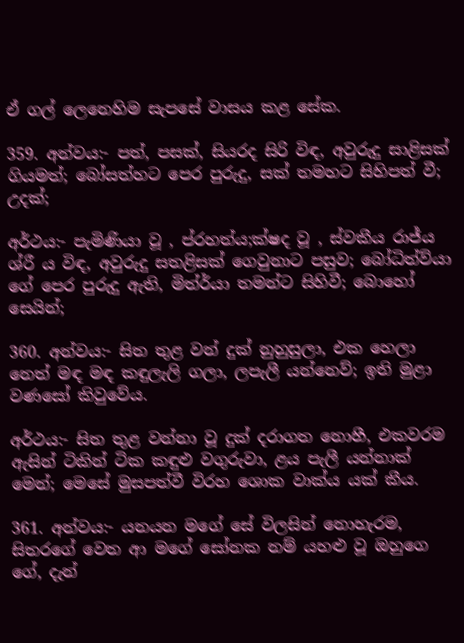ඒ ගල් ලෙනෙහිම සැපසේ වාසය කළ සේක.

359. අන්වය:- පත්, පසක්, සියරද සිරි විඳ, අවුරුදු සාළිසක් ගියමත්; බෝසත්හට පෙර පුරුදු, සක් තමහට සිහිපත් වී; උදක්;

අර්ථය:- පැමිණියා වූ , ප්රහත්ය;ක්ෂද වූ , ස්වකීය රාජ්ය ශ්රී ය විඳ, අවුරුදු සතළිසක් ගෙවුනාට පසුව; බෝධිත්ව්යා ගේ පෙර පුරුදු ඇති, මිත්ර්යා තමන්ට සිහිවී; බොහෝ සෙයින්;

360. අන්වය:- සිත තුළ වන් දුක් නුහුසුලා, එක හෙලා නෙත් මඳ මඳ කඳුලැලි ගලා, ලපැලී යන්නෙව්; ඉති මුළා වණසෝ කිවුවේය.

අර්ථය:- සිත තුළ වන්නා වූ දුක් දරාගත නොහී, එකවරම ඇසින් ටිකින් ටික කඳුළු වගුරුවා, ළය පැලී යන්නාක් මෙන්; මෙසේ මුසපත්වී විරහ ශොක වාක්ය යක් කීය.

361. අන්වය:- යනයන මගේ සේ විලසින් නොහැරම, සිතරගේ වෙත ආ මගේ සෝනක නම් යහළු වූ ඔහුගෙ ගේ, දැන්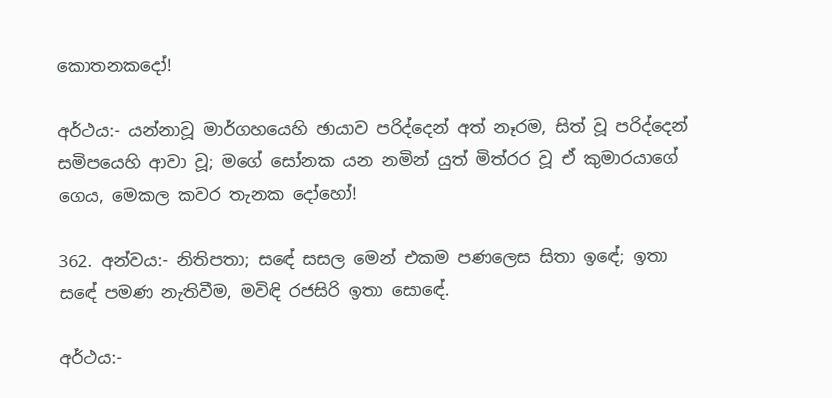කොතනකදෝ!

අර්ථය:- යන්නාවූ මාර්ගහයෙහි ඡායාව පරිද්දෙන් අත් නෑරම, සිත් වූ පරිද්දෙන් සමිපයෙහි ආවා වූ; මගේ සෝනක යන නමින් යුත් මිත්රර වූ ඒ කුමාරයාගේ ගෙය, මෙකල කවර තැනක දෝහෝ!

362. අන්වය:- නිතිපතා; ස‍ඳේ සසල මෙන් එකම පණලෙස සිතා ඉ‍ඳේ; ඉතා ස‍ඳේ පමණ නැතිවීම, මවිඳි රජසිරි ඉතා සොඳේ.

අර්ථය:-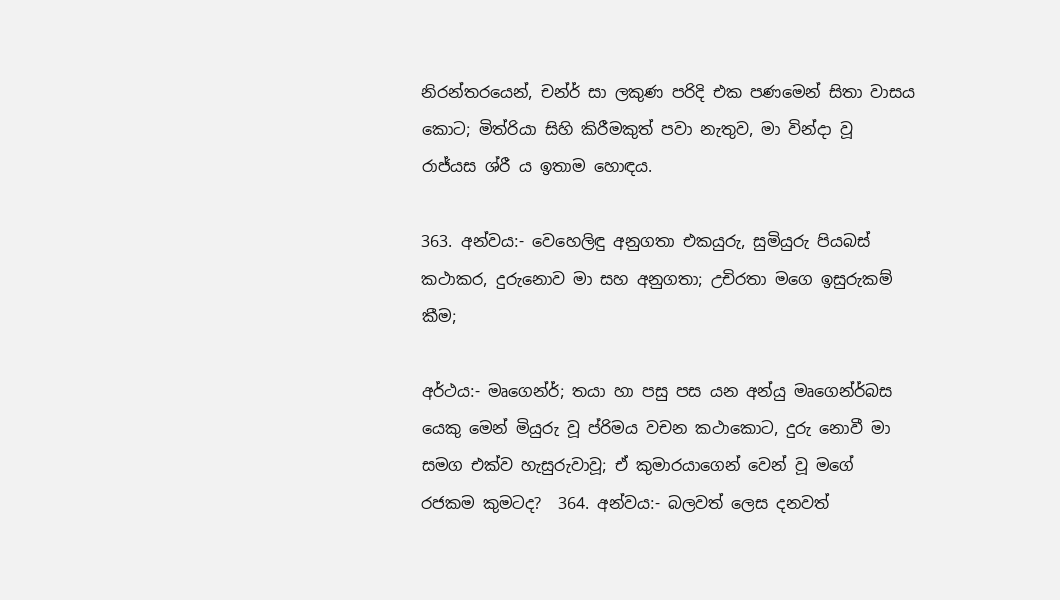නිරන්තරයෙන්, චන්ර් සා ලකුණ පරිදි එක පණමෙන් සිතා වාසය කොට; මිත්රියා සිහි කිරීමකුත් පවා නැතුව, මා වින්දා වූ රාජ්යස ශ්රී ය ඉතාම හොඳය.

363. අන්වය:- වෙහෙලිඳු අනුගතා එකයුරු, සුමියුරු පියබස් කථාකර, දුරුනොව මා සහ අනුගතා; උචිරතා මගෙ ඉසුරුකම් කීම;

අර්ථය:- මෘගෙන්ර්; තයා හා පසු පස යන අන්යු මෘගෙන්ර්බස යෙකු මෙන් මියුරු වූ ප්රිමය වචන කථාකොට, දුරු නොවී මා සමග එක්ව හැසුරුවාවූ; ඒ කුමාරයාගෙන් වෙන් වූ මගේ රජකම කුමටද?  364. අන්වය:- බලවත් ලෙස දනවත්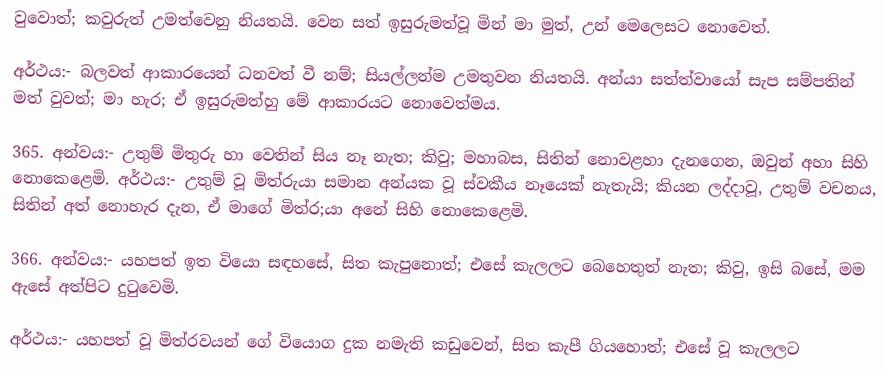වුවොත්; කවුරුත් උමත්වෙනු නියතයි. වෙන සත් ඉසුරුමත්වූ මින් මා මුත්, උන් මෙලෙසට නොවෙත්.

අර්ථය:- බලවත් ආකාරයෙන් ධනවත් වී නම්; සියල්ලන්ම උමතුවන නියතයි. අන්යා සත්ත්වායෝ සැප සම්පතින් මත් වුවත්; මා හැර; ඒ ඉසුරුමත්හු මේ ආකාරයට නොවෙත්මය.

365. අන්වය:- උතුම් මිතුරු හා වෙතින් සිය නෑ නැත; කිවු; මහාබස, සිතින් නොවළහා දැනගෙන, ඔවුන් අහා සිහි නොකෙළෙමි. අර්ථය:- උතුම් වූ මිත්රුයා සමාන අන්යක වූ ස්වකීය නෑයෙක් නැතැයි; කියන ලද්දාවූ, උතුම් වචනය, සිතින් අත් නොහැර දැන, ඒ මාගේ මිත්ර;යා අනේ සිහි නොකෙළෙමි.

366. අන්වය:- යහපත් ඉත වියො සඳහසේ, සිත කැපුනොත්; එසේ කැලලට බෙහෙතුත් නැත; කිවු, ඉසි බසේ, මම ඇසේ අත්පිට දුටුවෙමි.

අර්ථය:- යහපත් වූ මිත්රවයන් ගේ වියොග දුක නමැති කඩුවෙන්, සිත කැපී ගියහොත්; එසේ වූ කැලලට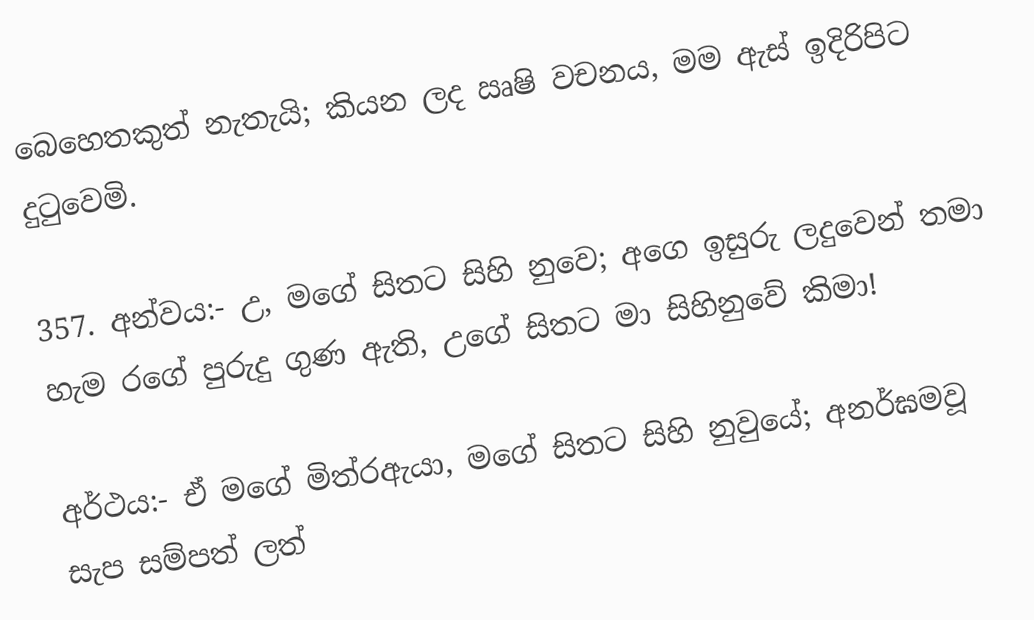බෙහෙතකුත් නැතැයි; කියන ලද ඍෂි වචනය, මම ඇස් ඉදිරිපිට දුටුවෙමි.

357. අන්වය:- උ, මගේ සිතට සිහි නුවෙ; අගෙ ඉසුරු ලදුවෙන් තමා හැම රගේ පුරුදු ගුණ ඇති, උගේ සිතට මා සිහිනුවේ කිමා!

අර්ථය:- ඒ මගේ මිත්රඇයා, මගේ සිතට සිහි නුවුයේ; අනර්ඝමවූ සැප සම්පත් ලත්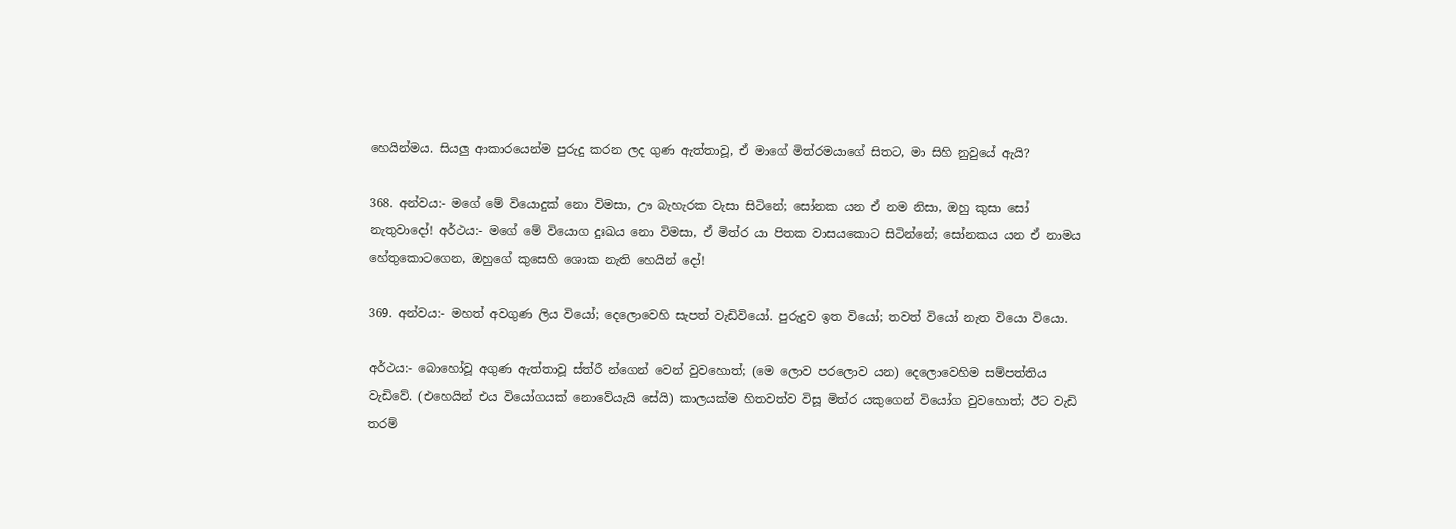හෙයින්මය. සියලු ආකාරයෙන්ම පුරුදු කරන ලද ගුණ ඇත්තාවූ, ඒ මාගේ මිත්රමයාගේ සිතට, මා සිහි නුවුයේ ඇයි?

368. අන්වය:- මගේ මේ වියොදුක් නො විමසා, ඌ බැහැරක වැසා සිටිනේ; සෝනක යන ඒ නම නිසා, ඔහු කුසා සෝ නැතුවාදෝ! අර්ථය:- මගේ මේ වියොග දුඃඛය නො විමසා, ඒ මිත්ර යා පිතක වාසයකොට සිටින්නේ; සෝනකය යන ඒ නාමය හේතුකොටගෙන, ඔහුගේ කුසෙහි ‍ශොක නැති හෙයින් දෝ!

369. අන්වය:- මහත් අවගුණ ලිය වියෝ; දෙලොවෙහි සැපත් වැඩිවියෝ. පුරුදුව ඉත වියෝ; තවත් වියෝ නැත වියො වියො.

අර්ථය:- බොහෝවූ අගුණ ඇත්තාවූ ස්ත්රී න්ගෙන් වෙන් වුවහොත්; (මෙ ලොව පරලොව යන) දෙලොවෙහිම සම්පත්තිය වැඩිවේ. (එහෙයින් එය වියෝගයක් නොවේයැයි සේයි) කාලයක්ම හිතවත්ව විසූ මිත්ර යකුගෙන් වියෝග වුවහොත්; ඊට වැඩි තරම්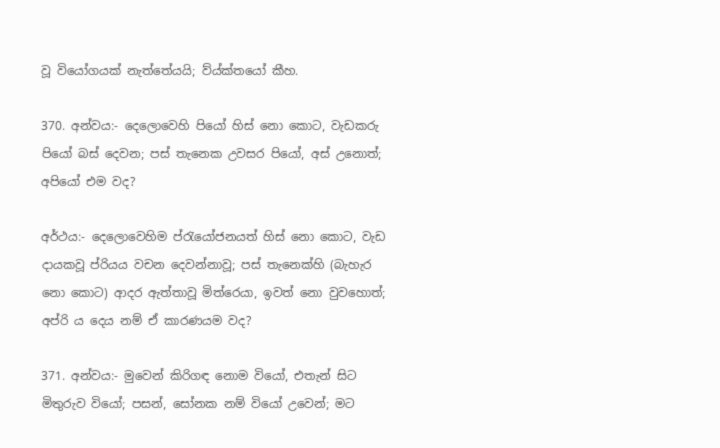වූ වියෝගයක් නැත්තේයයි; ව්ය්ක්තයෝ කීහ.

370. අන්වය:- දෙලොවෙහි පියෝ හිස් නො කොට, වැඩකරු පියෝ බස් දෙවන; පස් තැනෙක උවසර පියෝ, අස් උනොත්; අපියෝ එම වද?

අර්ථය:- දෙලොවෙහිම ප්රැයෝජනයත් හිස් නො කොට, වැඩ දායකවූ ප්රියය වචන දෙවන්නාවූ; පස් තැනෙක්හි (බැහැර නො කොට) ආදර ඇත්තාවූ මිත්රෙයා, ඉවත් නො වුවහොත්; අප්රි ය දෙය නම් ඒ කාරණයම වද?

371. අන්වය:- මුවෙන් කිරිගඳ නොම වියෝ, එතැන් සිට මිතුරුව වියෝ; පසන්, සෝනක නම් වියෝ උවෙන්; මට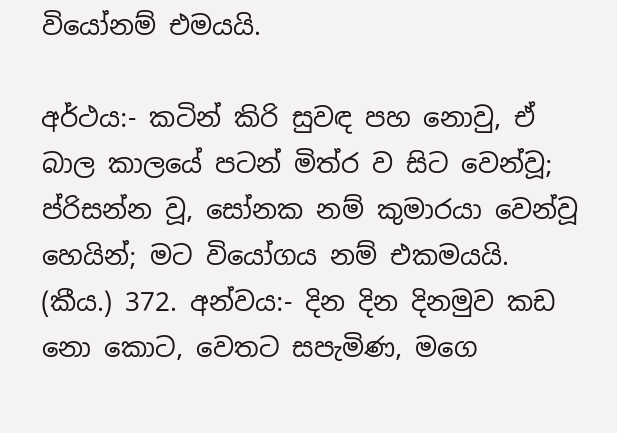වියෝනම් එමයයි.

අර්ථය:- කටින් කිරි සුවඳ පහ නොවු, ඒ බාල කාලයේ පටන් මිත්ර ව සිට වෙන්වූ; ප්රිසන්න වූ, සෝනක නම් කුමාරයා වෙන්වූ හෙයින්; මට වියෝගය නම් එකමයයි. (කීය.) 372. අන්වය:- දින දින දිනමුව කඩ නො කොට, වෙතට සපැමිණ, මගෙ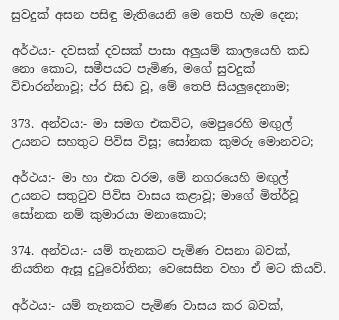සුවදුක් අසන පසිඳු මැතියෙනි මෙ තෙපි හැම දෙන;

අර්ථය:- දවසක් දවසක් පාසා අලුයම් කාලයෙහි කඩ නො කොට, සමීපයට පැමිණ, මගේ සුවදුක් විචාරන්නාවූ; ප්ර සිඬ වූ, මේ තෙපි සියලුදෙනාම;

373. අන්වය:- මා සමග එකවිට, මෙපුරෙහි මඟුල් උයනට සහතුට පිවිස විසූ; සෝනක කුමරු මොනවට;

අර්ථය:- මා හා එක වරම, මේ නගරයෙහි මඟුල් උයනට සතුටුව පිවිස වාසය කළාවූ; මාගේ මිත්ර්වූ සෝනක නම් කුමාරයා මනාකොට;

374. අන්වය:- යම් තැනකට පැමිණ වසනා බවක්, නියතින ඇසූ දුටුවෝතින; වෙසෙසින වහා ඒ මට කියව්.

අර්ථය:- යම් තැනකට පැමිණ වාසය කර බවක්,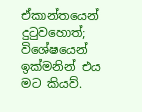ඒකාන්තයෙන් දුටුවහොත්; විශේෂයෙන් ඉක්මනින් එය මට කියව්.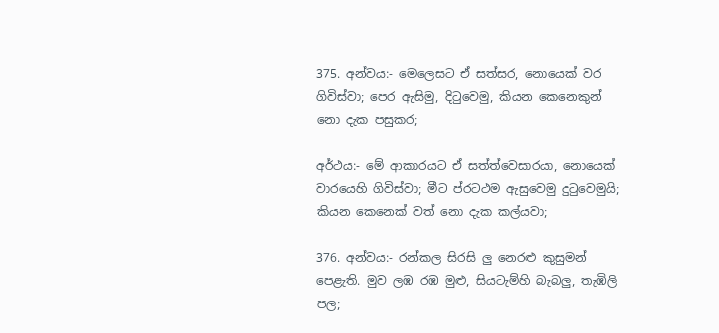375. අන්වය:- මෙලෙසට ඒ සත්සර, නොයෙක් වර ගිවිස්වා; පෙර ඇසිමු, දිටුවෙමු, කියන කෙනෙකුන් නො දැක පසුකර;

අර්ථය:- මේ ආකාරයට ඒ සත්ත්වෙසාරයා, නොයෙක් වාරයෙහි ගිවිස්වා; මීට ප්රටථම ඇසුවෙමු දුටුවෙමුයි; කියන කෙනෙක් වත් නො දැක කල්යවා;

376. අන්වය:- රන්කල සිරසි ලු නෙරළු කුසුමන් පෙළැති. මුව ලඹ රඹ මුළු, සියටැම්හි බැබලු, තැඹිලි පල;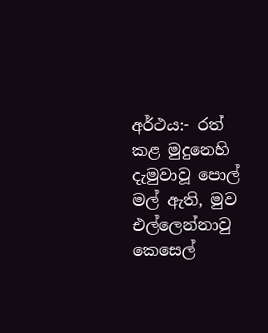අර්ථය:- රත් කළ මුදුනෙහි දැමුවාවූ පොල් මල් ඇති, මුව එල්ලෙන්නාවු කෙසෙල්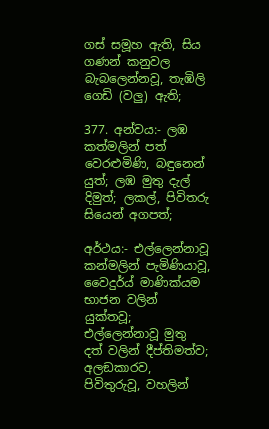ගස් සමූහ ඇති, සිය ගණන් කනුවල බැබලෙන්නවූ, තැඹිලි ගෙඩි (වලු) ඇති;

377. අන්වය:- ලඹ කත්මලින් පත් වෙරළුමිණි, බඳුනෙන් යුත්; ලඹ මුතු දැල් දිමුත්; ලකල්, පිවිතරු සියෙන් අගපත්;

අර්ථය:- එල්ලෙන්නාවූ කන්මලින් පැමිණියාවූ, වෛදුර්ය් මාණික්යම භාජන වලින් යුක්තවූ; එල්ලෙන්නාවූ මුතු දත් වලින් දීප්තිමත්ව; අලඞකාරව, පිවිතුරුවූ, වහලින්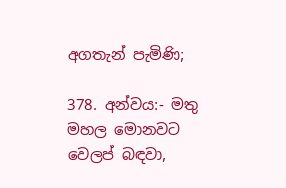අගතැන් පැමිණි;

378. අන්වය:- මතු මහල මොනවට වෙලප් බඳවා,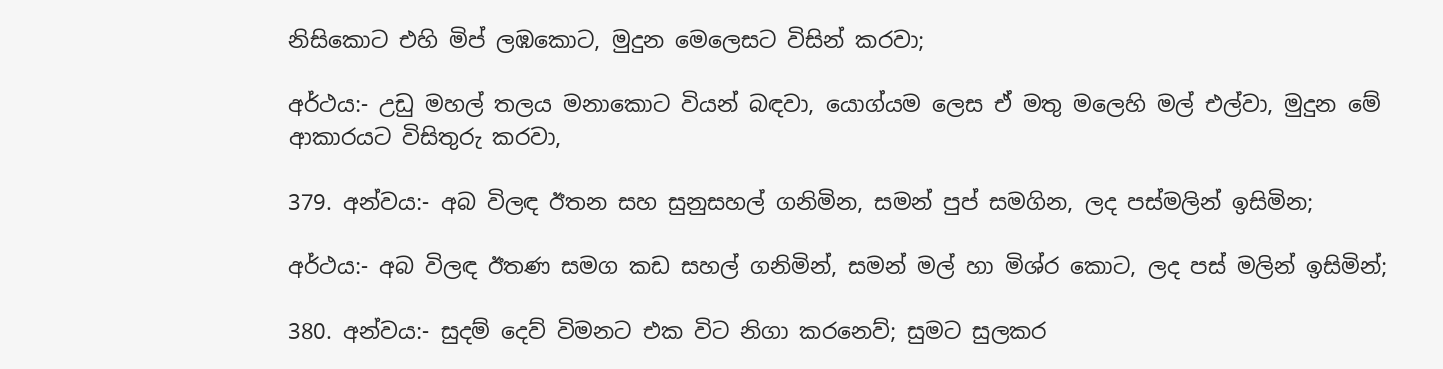නිසිකොට එහි මිප් ලඹකොට, මුදුන මෙලෙසට විසින් කරවා;

අර්ථය:- උඩු මහල් තලය මනාකොට වියන් බඳවා, යොග්යම ලෙස ඒ මතු මලෙහි මල් එල්වා, මුදුන මේ ආකාරයට විසිතුරු කරවා,

379. අන්වය:- අබ විලඳ ඊතන සහ සුනුසහල් ගනිමින, සමන් පුප් සමගින, ලද පස්මලින් ඉසිමින;

අර්ථය:- අබ විලඳ ඊතණ සමග කඩ සහල් ගනිමින්, සමන් මල් හා මිශ්ර කොට, ලද පස් මලින් ඉසිමින්;

380. අන්වය:- සුදම් දෙව් විමනට එක විට නිගා කරනෙව්; සුමට සුලකර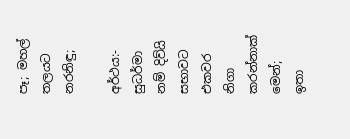පෑ; මහල් තලයට නරනිඳු;

අර්ථය:- සුධර්මා නම් දිව්යි සභාවට එකවර නිගා කරන්නාක් මෙන්; ඉතා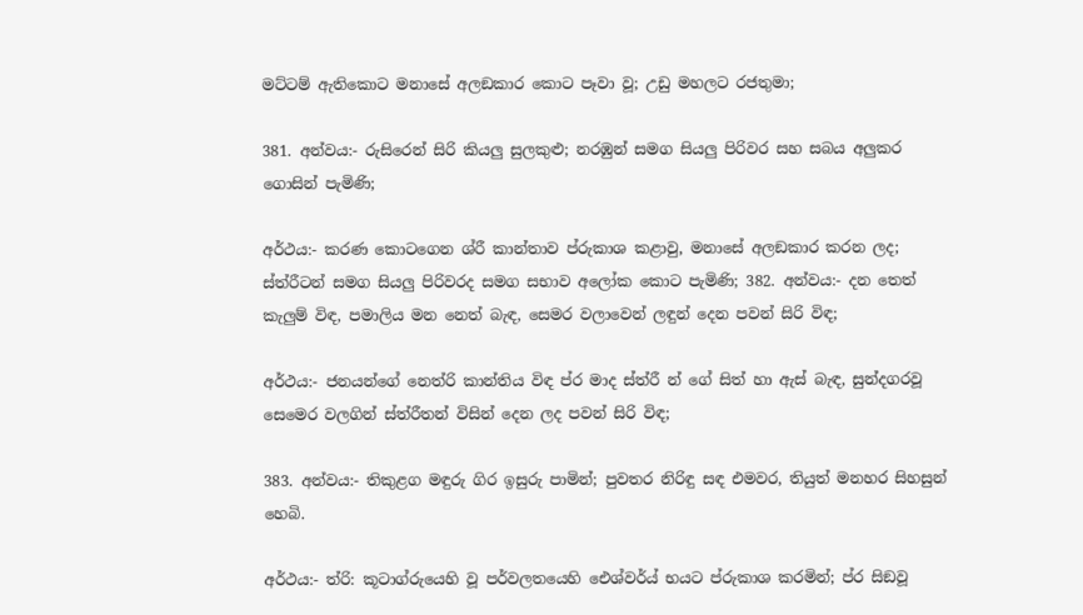මට්ටම් ඇතිකොට මනාසේ අලඞකාර කොට පෑවා වූ; උඩු මහලට රජතුමා;

381. අන්වය:- රුසිරෙන් සිරි කියලු සුලකුළු; නරඹුන් සමග සියලු පිරිවර සහ සබය අලුකර ගොසින් පැමිණි;

අර්ථය:- කරණ කොටගෙන ශ්රී කාන්තාව ප්රුකාශ කළාවු, මනාසේ අලඞකාර කරන ලද; ස්ත්රීටන් සමග සියලු පිරිවරද සමග සභාව අලෝක කොට පැමිණි; 382. අන්වය:- දන තෙත් කැලුම් විඳ, පමාලිය මන නෙත් බැඳ, සෙමර වලාවෙන් ලඳුන් දෙන පවන් සිරි විඳ;

අර්ථය:- ජනයන්ගේ නෙත්රි කාන්තිය විඳ ප්ර මාද ස්ත්රී න් ගේ සිත් හා ඇස් බැඳ, සුන්දගරවූ සෙමෙර වලගින් ස්ත්රීතන් විසින් දෙන ලද පවන් සිරි විඳ‍;

383. අන්වය:- තිකුළග මඳුරු ගිර ඉසුරු පාමින්; පුවතර නිරිඳු සඳ එමවර, තියුත් මනහර සිහසුන් හෙබි.

අර්ථය:- ත්රි: කූටාග්රුයෙහි වූ පර්වලතයෙහි ඓශ්වර්ය් භයට ප්රුකාශ කරමින්; ප්ර සිඞවූ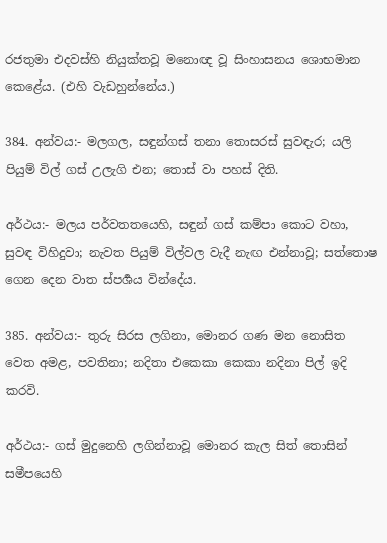රජතුමා එදවස්හි නියුක්තවූ මනොඥ වූ සිංහාසනය ශොභමාන කෙළේය. (එහි වැඩහුන්නේය.)

384. අන්වය:- මලගල, සඳුන්ගස් තනා තොසරස් සුවඳැර; යලි පියුම් විල් ගස් උලැගි එන; තොස් වා පහස් දිති.

අර්ථය:- මලය පර්වතතයෙහි, සඳුන් ගස් කම්පා කොට වහා, සුවඳ විහිදුවා; නැවත පියුම් විල්වල වැදී නැඟ එන්නාවූ; සත්තොෂ ගෙන දෙන වාත ස්පර්‍ශය වින්දේය.

385. අන්වය:- තුරු සිරස ලගිනා, මොනර ගණ මන නොසිත වෙත අමළ, පවතිනා; නදිතා එකෙකා කෙකා නදිනා පිල් ඉදි කරවි.

අර්ථය:- ගස් මුදුනෙහි ලගින්නාවූ මොනර කැල සිත් තොසින් සමීපයෙහි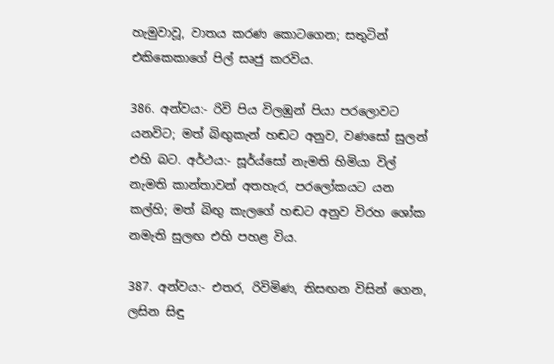හැමුවාවූ, වාතය කරණ කොටගෙන; සතුටින් එකිකෙකාගේ පිල් සෘජු කරවිය.

386. අන්වය:- රිවි පිය විලඹුන් පියා පරලොවට යනවිට; මත් බිඟුකැන් හඬට අනුව, වණසෝ සුලන් එහි බට. අර්ථය:- සූර්ය්සෝ නැමති හිමියා විල් නැමති කාන්තාවන් අතහැර, පරලෝකයට යන කල්හි; මත් බිඟු කැලගේ හඬට අනුව විරහ ශෝක නමැති සුලඟ එහි පහළ විය.

387. අන්වය:- එතර, රිවිමිණ, තිසඟන විසින් ගෙන, ලසින සිඳු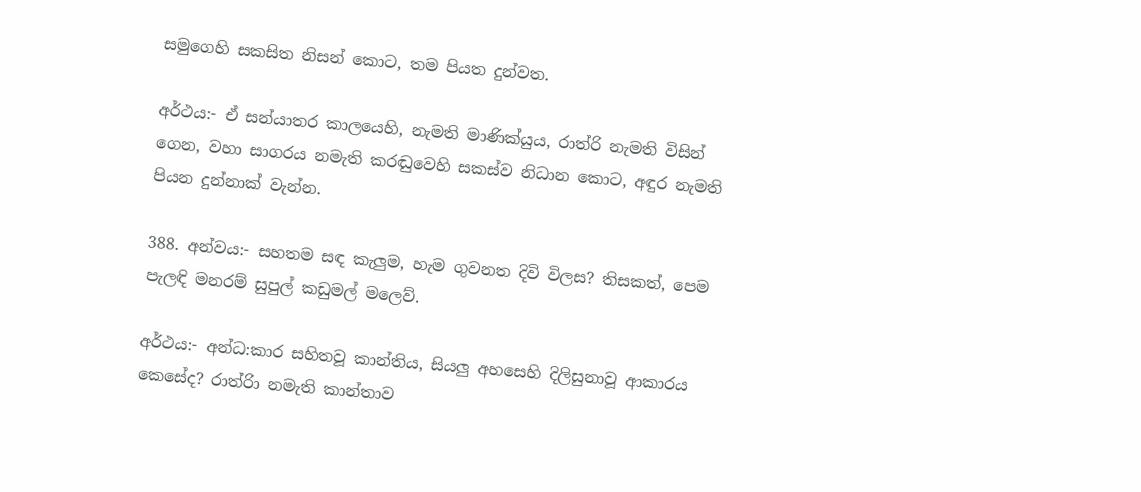සමුගෙහි සකසිත නිසන් කොට, තම පියත දුන්වත.

අර්ථය:- ඒ සන්යාතර කාලයෙහි, නැමති මාණික්යුය, රාත්රි නැමති විසින් ගෙන, වහා සාගරය නමැති කරඬුවෙහි සකස්ව නිධාන කොට, අඳුර නැමති පියන දුන්නාක් වැන්න.

388. අන්වය:- සහතම සඳ කැලුම, හැම ගුවනත දිවි විලස? තිසකත්, පෙම පැලඳි මනරම් සුපුල් කඩුමල් මලෙව්.

අර්ථය:- අන්ධ:කාර සහිතවූ කාන්තිය, සියලු අහසෙහි දිලිසුනාවූ ආකාරය කෙසේද? රාත්රිා නමැති කාන්තාව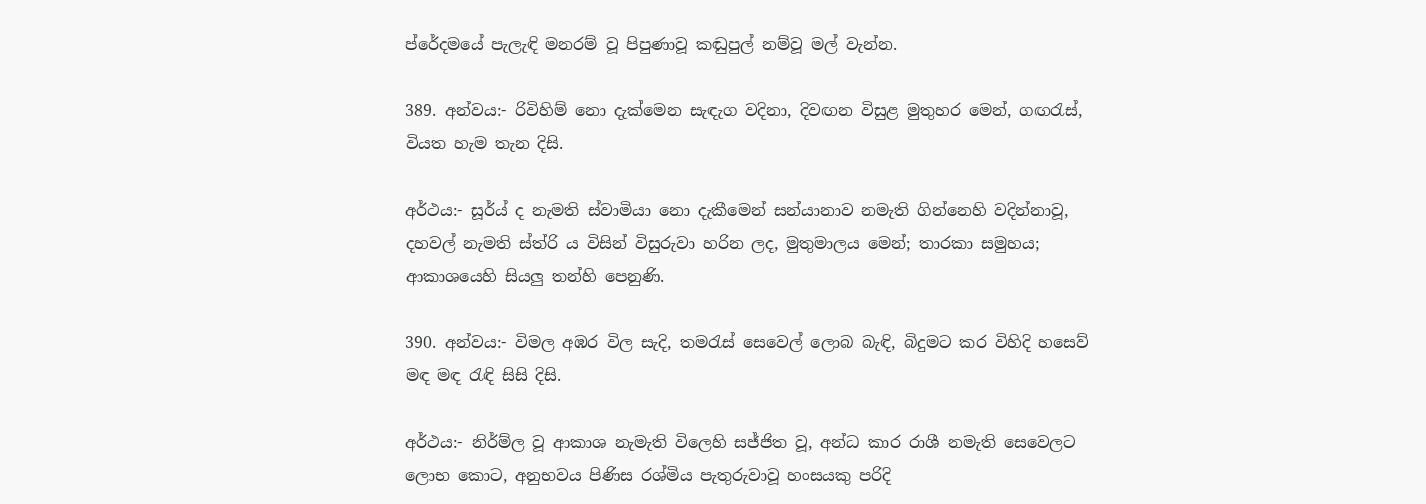ප්රේදමයේ පැලැඳි මනරම් වූ පිපුණාවූ කඬුපුල් නම්වූ මල් වැන්න.

389. අන්වය:- රිවිහිම් නො දැක්මෙන සැඳැග වදිනා, දිවඟන විසුළ මුතුහර මෙන්, ගඟරැස්, වියත හැම තැන දිසි.

අර්ථය:- සූර්ය් ද නැමති ස්වාමියා නො දැකීමෙන් සන්යානාව නමැති ගින්නෙහි වදින්නාවූ, දහවල් නැමති ස්ත්රි ය විසින් විසුරුවා හරින ලද, මුතුමාලය මෙන්; තාරකා සමුහය; ආකාශයෙහි සියලු තන්හි පෙනුණි.

390. අන්වය:- විමල අඹර විල සැදි, තමරැස් සෙවෙල් ලොබ බැඳි, බිදුමට කර විහිදි හසෙව් මඳ මඳ රැඳි සිසි දිසි.

අර්ථය:- නිර්ම්ල වූ ආකාශ නැමැති විලෙහි සජ්ජිත වූ, අන්ධ කාර රාශී නමැති සෙවෙලට ලොභ කොට, අනුභවය පිණිස රශ්මිය පැතුරුවාවූ හංසයකු පරිදි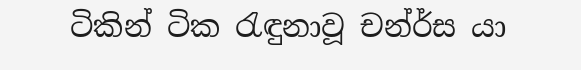ටිකින් ටික රැඳුනාවූ චන්ර්ස යා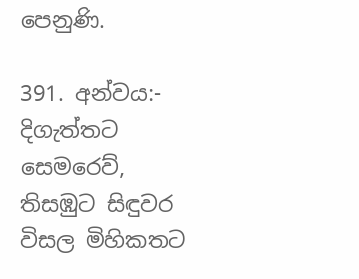පෙනුණි.

391. අන්වය:- දිගැත්තට සෙමරෙව්, තිසඹුට සිඳුවර විසල මිහිකතට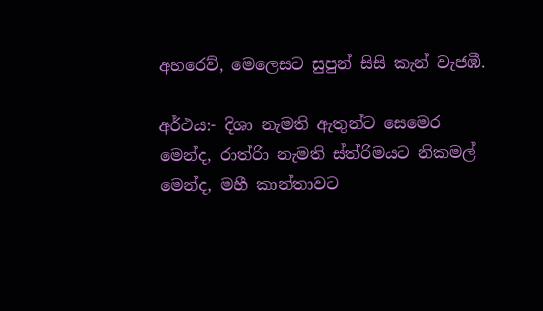අහරෙව්, මෙලෙසට සුපුන් සිසි කැන් වැජඹී.

අර්ථය:- දිශා නැමති ඇතුන්ට සෙමෙර මෙන්ද, රාත්රිා නැමති ස්ත්රිමයට නිකමල් මෙන්ද, මහී කාන්තාවට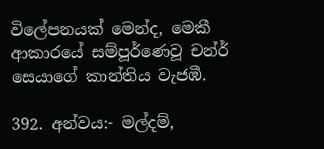විලේපනයක් මෙන්ද, මෙකී ආකාරයේ සම්පූර්ණෙවූ චන්ර් සෙයාගේ කාන්තිය වැජඹී.

392. අන්වය:- මල්දම්,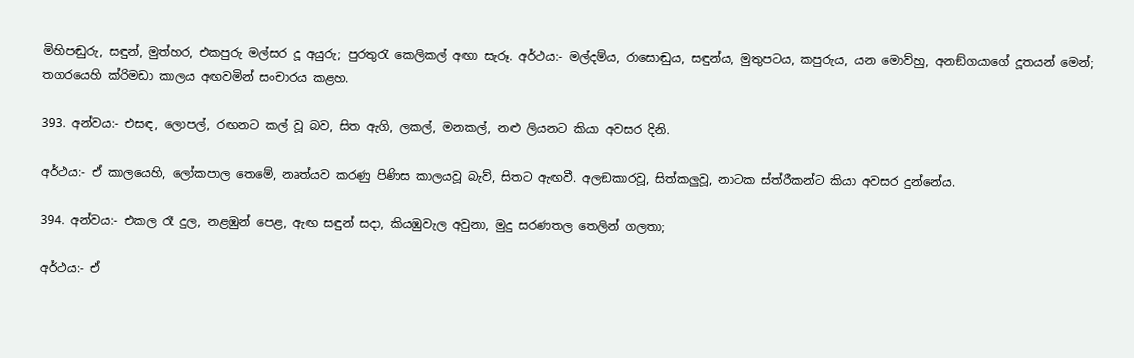මිහිපඬුරු, සඳුන්, මුත්හර, එකපුරු මල්සර දූ අයුරු; පුරතුරැ කෙලිකල් අඟා සැරූ. අර්ථය:- මල්දම්ය, රාසොඬුය, සඳුන්ය, මුතුපටය, කපුරුය, යන මොව්හු, අනඞ්ගයාගේ දූතයන් මෙන්; තගරයෙහි ක්රිමඩා කාලය අඟවමින් සංචාරය කළහ.

393. අන්වය:- එසඳ, ලොපල්, රඟනට කල් වූ බව, සිත ඇගි, ලකල්, මනකල්, නළු ලියනට කියා අවසර දිනි.

අර්ථය:- ඒ කාලයෙහි, ලෝකපාල තෙමේ, නෘත්යව කරණු පිණිස කාලයවූ බැව්, සිතට ඇඟවී. අලඞකාරවූ, සිත්කලුවූ, නා‍ටක ස්ත්රීකන්ට කියා අවසර දුන්නේය.

394. අන්වය:- එකල රෑ දුල, නළඹුන් පෙළ, ඇඟ සඳුන් සදා, කියඹුවැල අවුනා, මුදු සරණතල තෙලින් ගලතා;

අර්ථය:- ඒ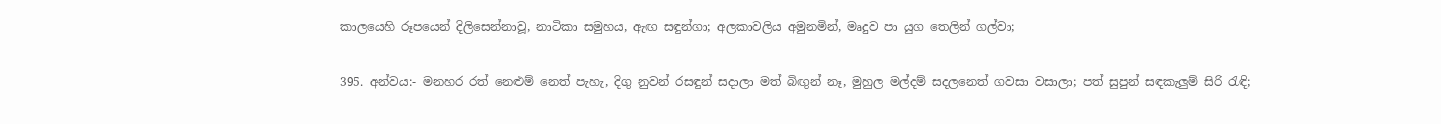කාලයෙහි රූපයෙන් දිලිසෙන්නාවූ, නාටිකා සමුහය, ඇඟ සඳුන්ගා; අලකාවලිය අමුනමින්, මෘදුව පා යුග තෙලින් ගල්වා;

395. අන්වය:- මනහර රත් නෙළුම් නෙත් පැහැ, දිගු නුවන් රසඳුන් සදාලා මත් බිඟුන් නෑ, මුහුල මල්දම් සදලනෙත් ගවසා වසාලා; පත් සුපුන් සඳකැලුම් සිරි රැඳි;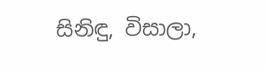සිනිඳු, විසාලා,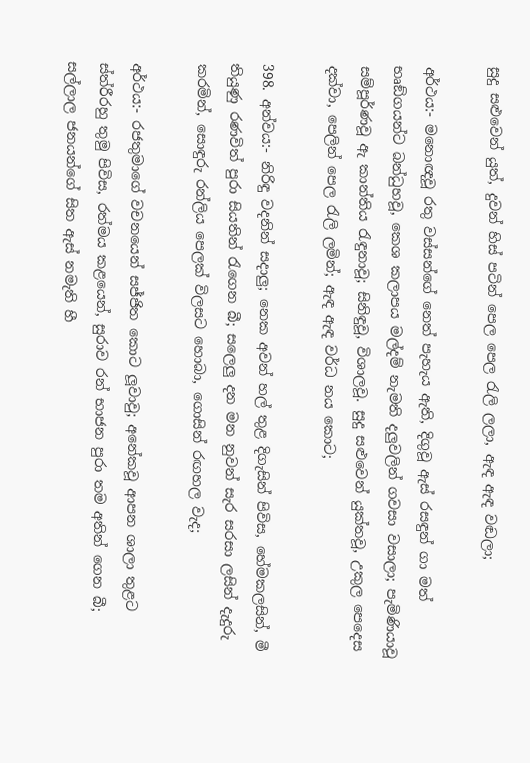සුදු සළුවෙන් යුත්, දුවන් හිස් පටින් පෙල පෙල රැලි ලලා, ඇඳ ඇඳ වඬලා;

අර්ථය:- මනොඥවූ රතු වස්සන්ගේ නෙත් පැහැය ඇති, දිගුවූ ඇස් රසඳුන් ගා මත් භෘඞ්ගයන්ට බන්ධුහවූ, කෙශ කලාපය මල්දම් නැමති දලුවලින් ගවසා වසාලා; පැමිණියාවූ සම්පූර්ණ‍වූ ඇ කාන්තිය රැඳුනාවූ; සිනිඳුවූ, විශාලවූ. සුදු සළුවෙන් යුක්තවූ, උකුල පෙදෙස දක්වා, පෙලින් පෙල රැලි ලමින්; ඇඳ ඇඳ වර්ධ නය කොට;

398. අන්වය:- නිරිඳු වදනින් සදාලු; නෙක අවන් හල් තුළ දිගැසින් පිවිස, හේමකලසින්, මී තියුණු රණවිත් පුරා සියතින් රැගෙන බී; සලෙලු දන මන නුවන් සැර සරසා ලසින් දැදුරු කරමින්, සොඳුරු රන්ලිය පෙලක් විලසට හොබා, ගොසින් රඟහල වැද;

අර්ථය:- රජතුමාගේ වචනයෙන් සජ්ජිත කොට ලූවාවු; අනේකවූ ආපන ශාලා තුළට ස්ත්රීරහු තුමු පිවිස, රත්මය කළයෙන්, සුරාව රන් භාජන පුරා තම අතින් ගෙන බී; සල්ලාල ජනයන්ගේ සිත ඇස් නමැති හී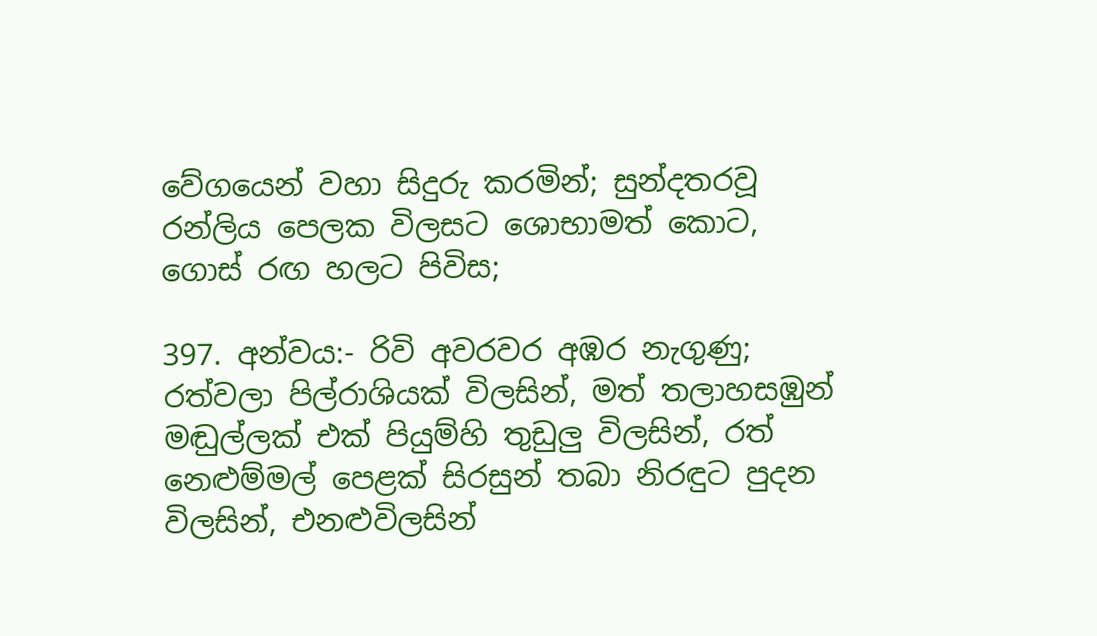වේගයෙන් වහා සිදුරු කරමින්; සුන්දතරවූ රන්ලිය පෙලක විලසට ශොභාමත් ‍කොට, ගොස් රඟ හලට පිවිස;

397. අන්වය:- රිවි අවරවර අඹර නැගුණු; රත්වලා පිල්රාශියක් විලසින්, මත් තලාහසඹුන් මඬුල්ලක් එක් පියුම්හි තුඩුලු විලසින්, රත් නෙළුම්මල් පෙළක් සිරසුන් තබා නිරඳුට පුදන විලසින්, එනළුවිලසින්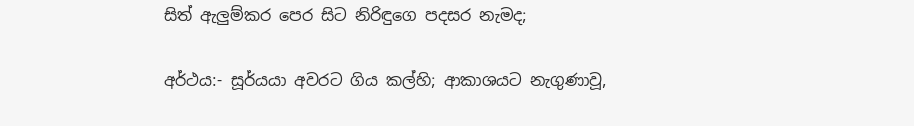සිත් ඇලුම්කර පෙර සිට නිරිඳුගෙ පදසර නැමද;

අර්ථය:- සූර්යයා අවරට ගිය කල්හි; ආකාශයට නැගුණාවූ,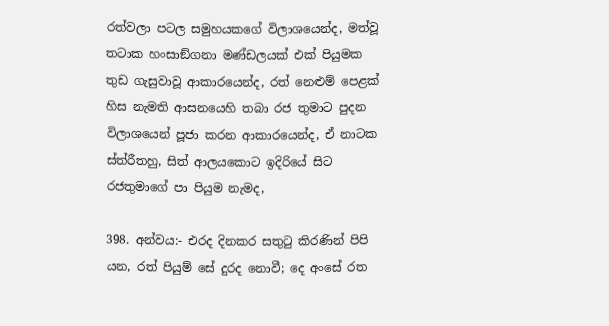රත්වලා පටල සමුහයකගේ විලාශයෙන්ද, මත්වූ තටාක හංසාඞ්ගනා මණ්ඩලයක් එක් පියුමක තුඩ ගැසුවාවූ ආකාරයෙන්ද, රත් නෙළුම් පෙළක් හිස නැමති ආසනයෙහි තබා රජ තුමාට පුදන විලාශයෙන් පූජා කරන ආකාරයෙන්ද, ඒ නාටක ස්ත්රීතහු, සිත් ආලයකොට ඉදිරියේ සි‍ට රජතුමාගේ පා පියුම නැමද,

398. අන්වය:- එරද දිනකර සතුටු කිරණින් පිපි යන, රත් පියුම් සේ දුරද නොවී; දෙ අංසේ රත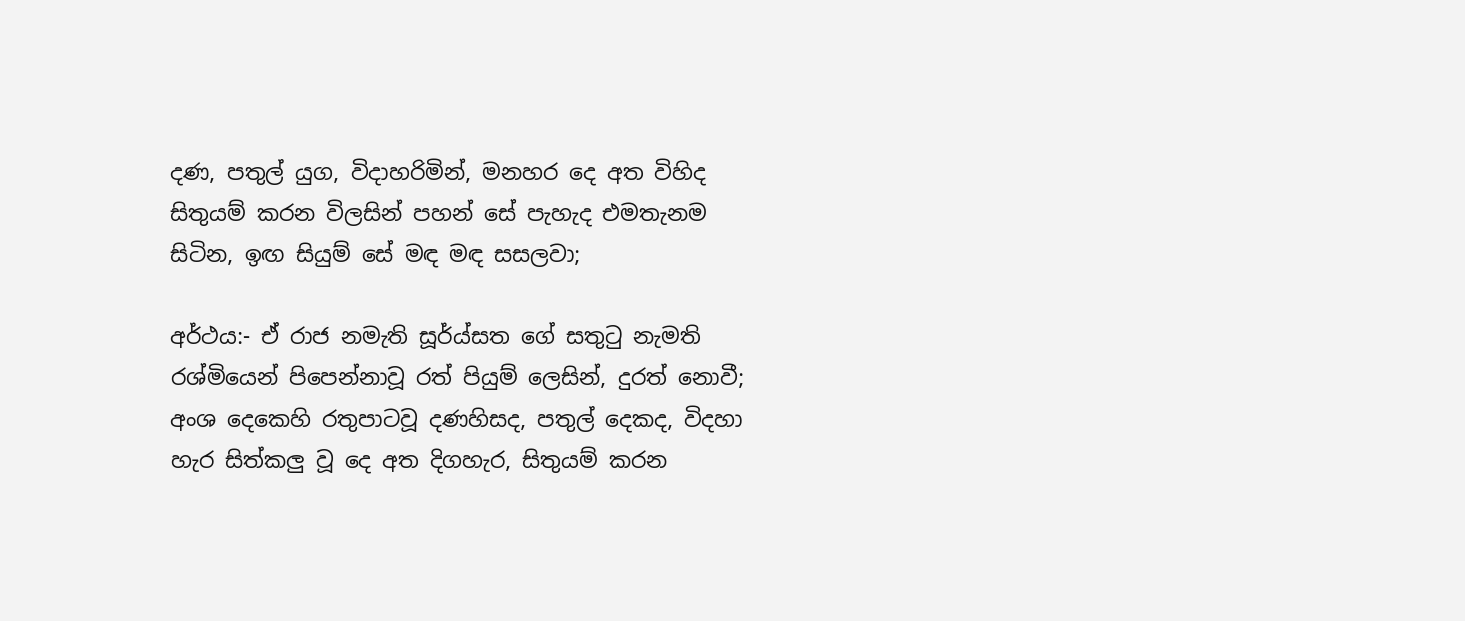දණ, පතුල් යුග, විදාහරිමින්, මනහර දෙ අත විහිද සිතුයම් කරන විලසින් පහන් සේ පැහැද එමතැනම සිටින, ඉඟ සියුම් සේ මඳ මඳ සසලවා;

අර්ථය:- ඒ රාජ නමැති සූර්ය්සත ගේ සතුටු නැමති රශ්මියෙන් පි‍පෙන්නාවූ රත් පියුම් ලෙසින්, දුරත් නොවී; අංශ දෙකෙහි රතුපාටවූ දණහිසද, පතුල් දෙකද, විදහා හැර සිත්කලු වූ දෙ අත දිගහැර, සිතුයම් කරන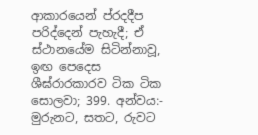ආකාරයෙන් ප්රදදීප පරිද්දෙන් පැහැදී; ඒ ස්ථානයේම සිටින්නාවූ, ඉඟ පෙදෙස ශීඝ්රාරකාරව ටික ‍ටික සොලවා; 399. අන්වය:- මුරුනට, සතට, රුවට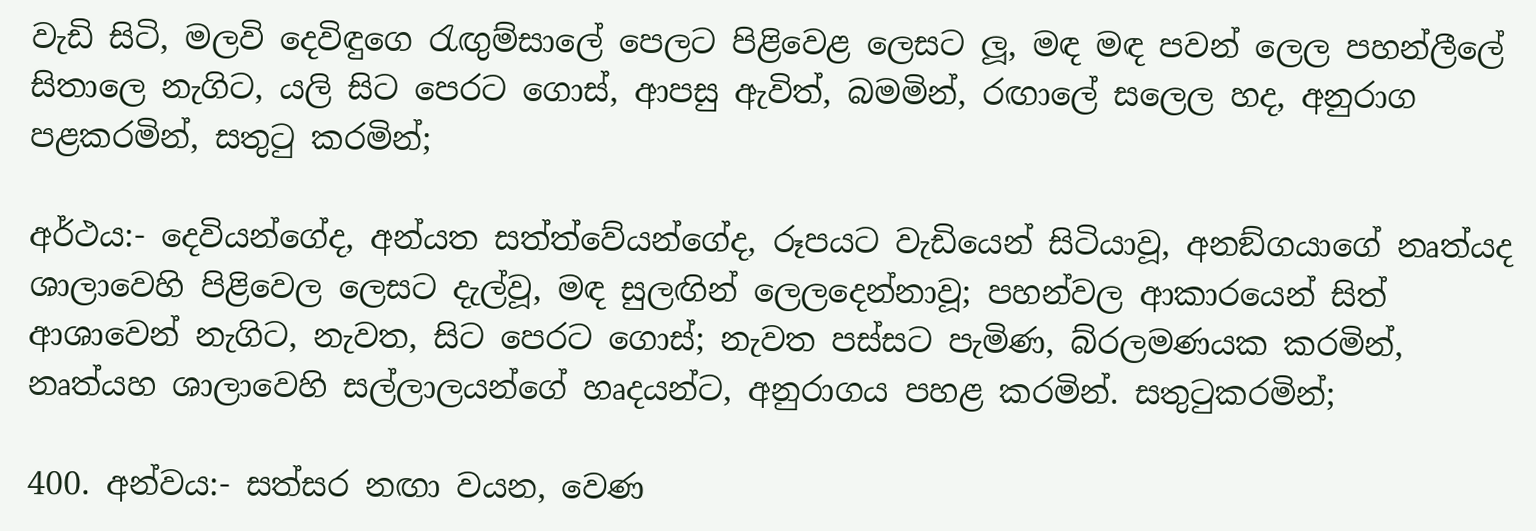වැඩි සිටි, මලවි දෙවිඳුගෙ රැඟුම්සාලේ පෙලට පිළිවෙළ ලෙසට ලූ, මඳ මඳ පවන් ලෙල පහන්ලීලේ සිතාලෙ නැගිට, යලි සිට පෙරට ගොස්, ආපසු ඇවිත්, බමමින්, රඟාලේ සලෙල හද, අනුරාග පළකරමින්, සතුටු කරමින්;

අර්ථය:- දෙවියන්ගේද, අන්යත සත්ත්වේයන්ගේද, රූපයට වැඩියෙන් සිටියාවූ, අනඞ්ගයාගේ නෘත්යද ශාලාවෙහි පිළිවෙල ලෙසට දැල්වූ, මඳ සුලඟින් ලෙලදෙන්නාවූ; පහන්වල ආකාරයෙන් සිත් ආශාවෙන් නැගිට, නැවත, සි‍ට පෙරට ගොස්; නැවත පස්සට පැමිණ, බ්රලමණයක කරමින්, නෘත්යහ ශාලාවෙහි සල්ලාලයන්ගේ හෘදයන්ට, අනුරාගය පහළ කරමින්. සතුටුකරමින්;

400. අන්වය:- සත්සර නඟා වයන, වෙණ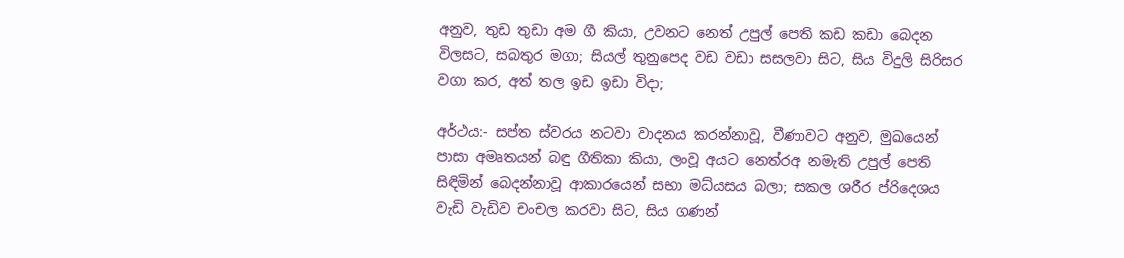අනුව, තුඩ තුඩා අම ගී කියා, උවනට නෙත් උපුල් පෙති කඩ කඩා බෙදන විලස‍ට, සබතුර මගා; සියල් තුනුපෙද වඩ වඩා සසලවා සිට, සිය විදුලි සිරිසර වගා කර, අත් තල ඉඩ ඉඩා විදා;

අර්ථය:- සප්ත ස්වරය නටවා වාදනය කරන්නාවූ, වීණාවට අනුව, මුඛයෙන් පාසා අමෘතයන් බඳු ගීතිකා කියා, ලංවූ අයට නෙත්රඅ නමැති උපුල් පෙති සිඳිමින් බෙදන්නාවූ ආකාරයෙන් සභා මධ්යසය බලා; සකල ශරීර ප්රිදෙශය වැඩි වැඩිව චංචල කරවා සිට, සිය ගණන්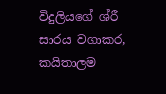විදුලියගේ ශ්රී සාරය වගාකර, කයිතාලම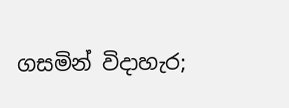ගසමින් විදාහැර;